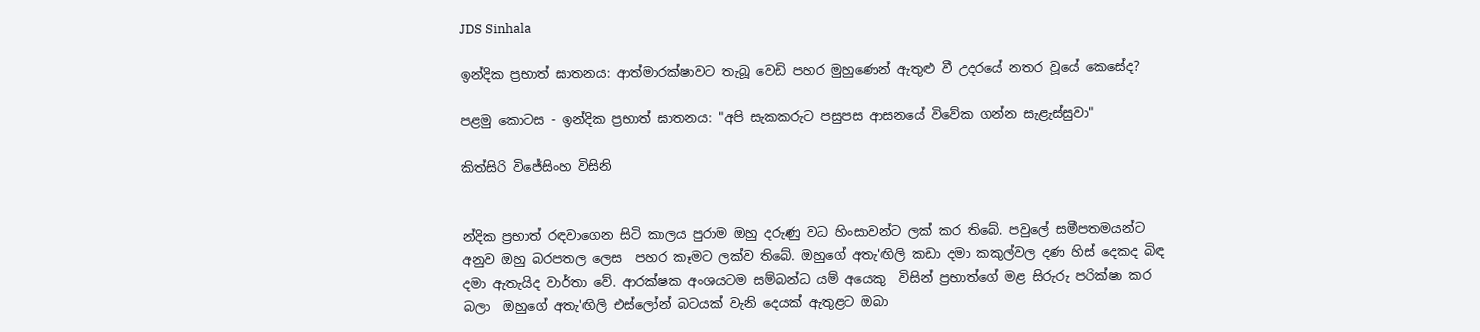JDS Sinhala

ඉන්දික ප්‍රභාත් ඝාතනය: ආත්මාරක්ෂාවට තැබූ වෙඩි පහර මුහුණෙන් ඇතුළු වී උදරයේ නතර වූයේ කෙසේද?

පළමු කොටස - ඉන්දික ප්‍රභාත් ඝාතනය: "අපි සැකකරුට පසුපස ආසනයේ විවේක ගන්න සැළැස්සුවා"

කිත්සිරි විජේසිංහ විසිනි


න්දික ප්‍රභාත් රඳවාගෙන සිටි කාලය පුරාම ඔහු දරුණු වධ හිංසාවන්ට ලක් කර තිබේ. පවුලේ සමීපතමයන්ට අනුව ඔහු බරපතල ලෙස  පහර කෑමට ලක්ව තිබේ. ඔහුගේ අතැ'ඟිලි කඩා දමා කකුල්වල දණ හිස් දෙකද බිඳ දමා ඇතැයිද වාර්තා වේ. ආරක්ෂක අංශයටම සම්බන්ධ යම් අයෙකු  විසින් ප්‍රභාත්ගේ මළ සිරුරු පරික්ෂා කර බලා  ඔහුගේ අතැ'ඟිලි එස්ලෝන් බටයක් වැනි දෙයක් ඇතුළට ඔබා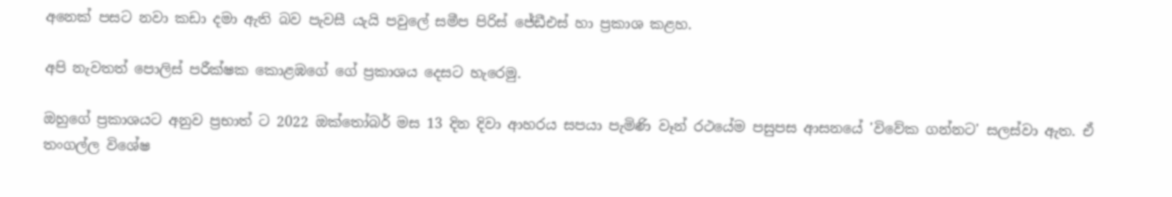අනෙක් පසට නවා කඩා දමා ඇති බව පැවසී යැයි පවුලේ සමීප පිරිස් ජේඩීඑස් හා ප්‍රකාශ කළහ.

අපි නැවතත් පොලිස් පරීක්ෂක කොළඹගේ ගේ ප්‍රකාශය දෙසට හැරෙමු.

ඔහුගේ ප්‍රකාශයට අනුව ප්‍රභාත් ට 2022 ඔක්තෝබර් මස 13 දින දිවා ආහරය සපයා පැමිණි වෑන් රථයේම පසුපස ආසනයේ 'විවේක ගන්නට' සලස්වා ඇත. ඒ තංගල්ල විශේෂ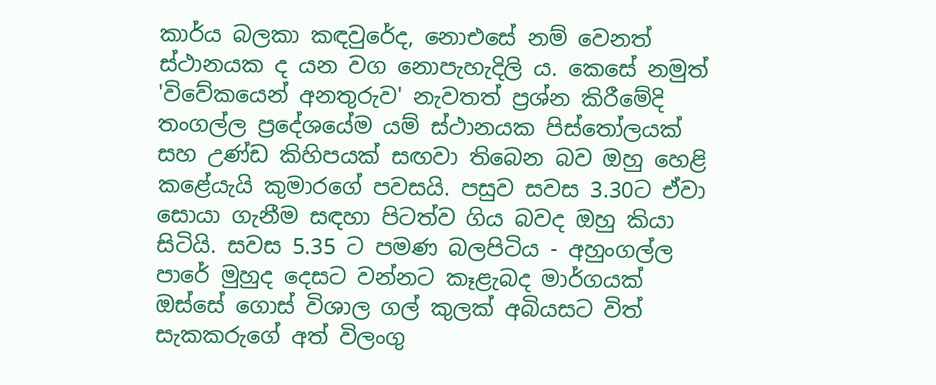කාර්ය බලකා කඳවුරේද‍, නොඑසේ නම් වෙනත් ස්ථානයක ද යන වග නොපැහැදිලි ය. කෙසේ නමුත් 'විවේකයෙන් අනතුරුව' නැවතත් ප්‍රශ්න කිරීමේදි තංගල්ල ප්‍රදේශයේම යම් ස්ථානයක පිස්තෝලයක් සහ උණ්ඩ කිහිපයක් සඟවා තිබෙන බව ඔහු හෙළි කළේයැයි කුමාරගේ පවසයි. පසුව සවස 3.30ට ඒවා සොයා ගැනීම සඳහා පිටත්ව ගිය බවද ඔහු කියා සිටියි. සවස 5.35 ට පමණ බලපිටිය - අහුංගල්ල පාරේ මුහුද දෙසට වන්නට කෑළැබද මාර්ගයක් ඔස්සේ ගොස් විශාල ගල් කුලක් අබියසට විත් සැකකරුගේ අත් විලංගු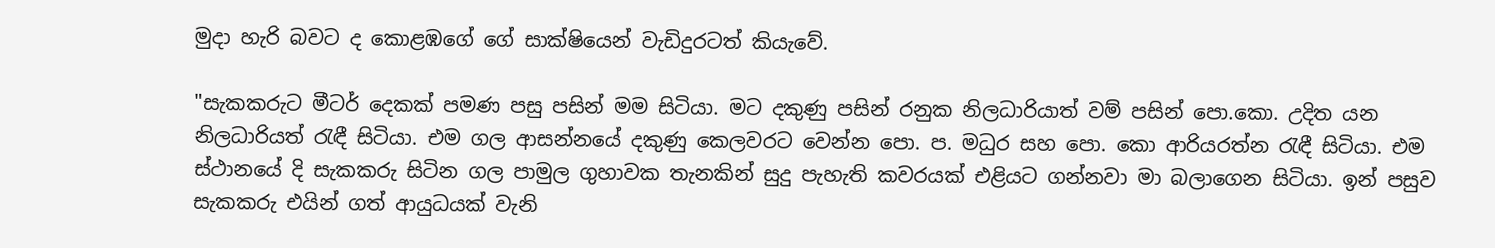මුදා හැරි බවට ද කොළඹගේ ගේ සාක්ෂියෙන් වැඩිදුරටත් කියැවේ.

"සැකකරුට මීටර් දෙකක් පමණ පසු පසින් මම සිටියා. මට දකුණු පසින් රනුක නිලධාරියාත් වම් පසින් පො.කො. උදිත යන නිලධාරියත් රැඳී සිටියා. එම ගල ආසන්නයේ දකුණු කෙලවරට වෙන්න පො. ප. මධුර සහ පො. කො ආරියරත්න රැඳී සිටියා. එම ස්ථානයේ දි සැකකරු සිටින ගල පාමුල ගුහාවක තැනකින් සුදු පැහැති කවරයක් එළියට ගන්නවා මා බලාගෙන සිටියා. ඉන් පසුව සැකකරු එයින් ගත් ආයුධයක් වැනි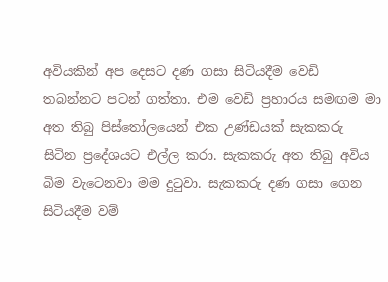අවියකින් අප දෙසට දණ ගසා සිටියදීම වෙඩි තබන්නට පටන් ගත්තා. එම වෙඩි ප්‍රහාරය සමඟම මා අත තිබු පිස්තෝලයෙන් එක උණ්ඩයක් සැකකරු සිටින ප්‍රදේශයට එල්ල කරා. සැකකරු අත තිබු අවිය බිම වැටෙනවා මම දුටුවා. සැකකරු දණ ගසා ගෙන සිටියදීම වම්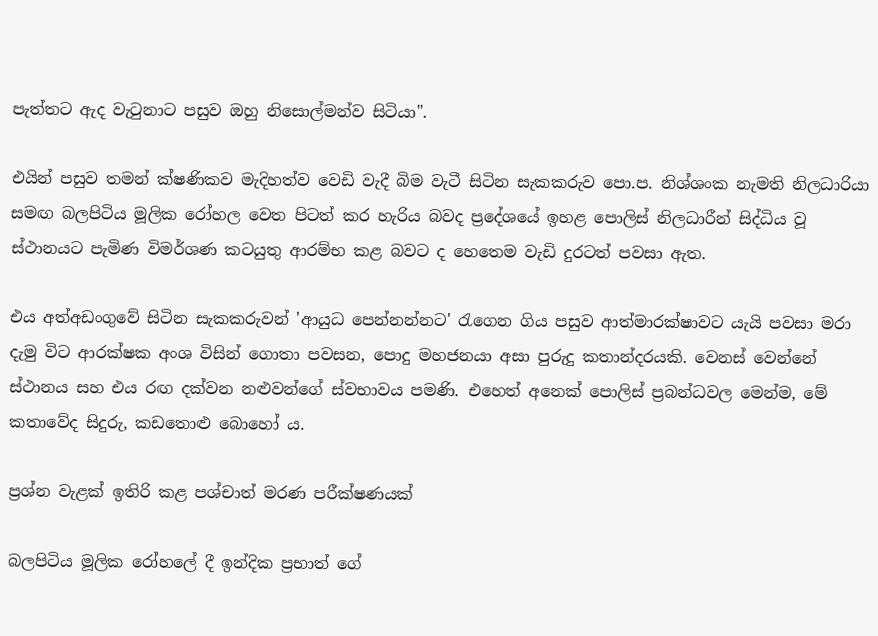පැත්තට ඇද වැටුනාට පසුව ඔහු නිසොල්මන්ව සිටියා".

එයින් පසුව තමන් ක්ෂණිකව මැදිහත්ව වෙඩි වැදී බිම වැටී සිටින සැකකරුව පො.ප. නිශ්ශංක නැමති නිලධාරියා සමඟ බලපිටිය මූලික රෝහල වෙත පිටත් කර හැරිය බවද ප්‍රදේශයේ ඉහළ පොලිස් නිලධාරීන් සිද්ධිය වූ ස්ථානයට පැමිණ විමර්ශණ කටයුතු ආරම්භ කළ බවට ද හෙතෙම වැඩි දුරටත් පවසා ඇත.

එය අත්අඩංගුවේ සිටින සැකකරුවන් 'ආයුධ පෙන්නන්නට' රැගෙන ගිය පසුව ආත්මාරක්ෂාවට යැයි පවසා මරා දැමු විට ආරක්ෂක අංශ විසින් ගොතා පවසන, පොදු මහජනයා අසා පුරුදු කතාන්දරයකි. වෙනස් වෙන්නේ ස්ථානය සහ එය රඟ දක්වන නළුවන්ගේ ස්වභාවය පමණි. එහෙත් අනෙක් පොලිස් ප්‍රබන්ධවල මෙන්ම, මේ කතාවේද සිදුරු, කඩතොළු බොහෝ ය.

ප්‍රශ්න වැළක් ඉතිරි කළ පශ්චාත් මරණ පරීක්ෂණයක්

බලපිටිය මූලික රෝහලේ දී ඉන්දික ප්‍රභාත් ගේ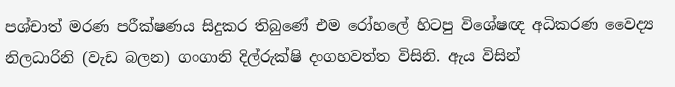පශ්චාත් මරණ පරීක්ෂණය සිදුකර තිබුණේ එම රෝහලේ හිටපු විශේෂඥ අධිකරණ වෛද්‍ය නිලධාරිනි (වැඩ බලන) ගංගානි දිල්රුක්ෂි දංගහවත්ත විසිනි. ඇය විසින්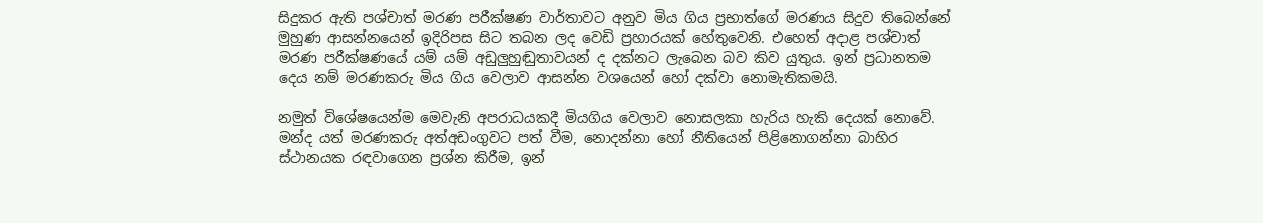සිදුකර ඇති පශ්චාත් මරණ පරීක්ෂණ වාර්තාවට අනුව මිය ගිය ප්‍රභාත්ගේ මරණය සිදුව තිබෙන්නේ මුහුණ ආසන්නයෙන් ඉදිරිපස සිට තබන ලද වෙඩි ප්‍රහාරයක් හේතුවෙනි. එහෙත් අදාළ පශ්චාත් මරණ පරීක්ෂණයේ යම් යම් අඩුලුහුඬුතාවයන් ද දක්නට ලැබෙන බව කිව යුතුය. ඉන් ප්‍රධානතම දෙය නම් මරණකරු මිය ගිය වෙලාව ආසන්න වශයෙන් හෝ දක්වා නොමැතිකමයි.

නමුත් විශේෂයෙන්ම මෙවැනි අපරාධයකදී මියගිය වෙලාව නොසලකා හැරිය හැකි දෙයක් නොවේ. මන්ද යත් මරණකරු අත්අඩංගුවට පත් වීම, නොදන්නා හෝ නීතියෙන් පිළිනොගන්නා බාහිර ස්ථානයක රඳවාගෙන ප්‍රශ්න කිරීම, ඉන්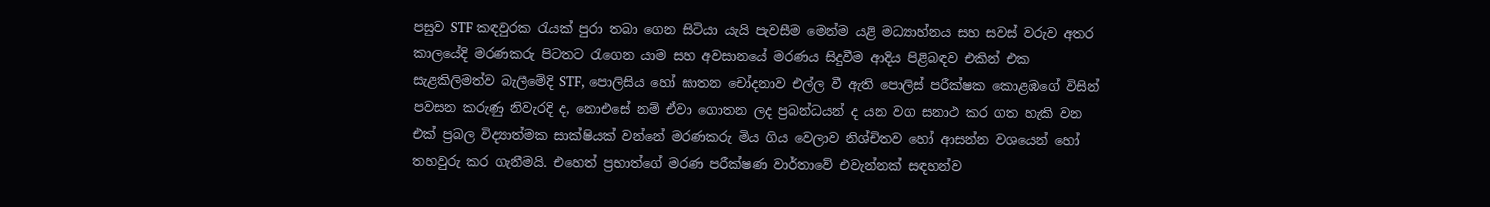පසුව STF කඳවුරක රැයක් පුරා තබා ගෙන සිටියා යැයි පැවසීම මෙන්ම යළි මධ්‍යාහ්නය සහ සවස් වරුව අතර කාලයේදි මරණකරු පිටතට රැගෙන යාම සහ අවසානයේ මරණය සිදුවීම ආදිය පිළිබඳව එකින් එක සැළකිලිමත්ව බැලීමේදි STF, පොලිසිය හෝ ඝාතන චෝදනාව එල්ල වී ඇති පොලිස් පරීක්ෂක කොළඹගේ විසින් පවසන කරුණු නිවැරදි ද, නොඑසේ නම් ඒවා ගොතන ලද ප්‍රබන්ධයන් ද යන වග සනාථ කර ගත හැකි වන එක් ප්‍රබල විද්‍යාත්මක සාක්ෂියක් වන්නේ මරණකරු මිය ගිය වෙලාව නිශ්චිතව හෝ ආසන්න වශයෙන් හෝ තහවුරු කර ගැනීමයි. එහෙත් ප්‍රභාත්ගේ මරණ පරීක්ෂණ වාර්තාවේ එවැන්නක් සඳහන්ව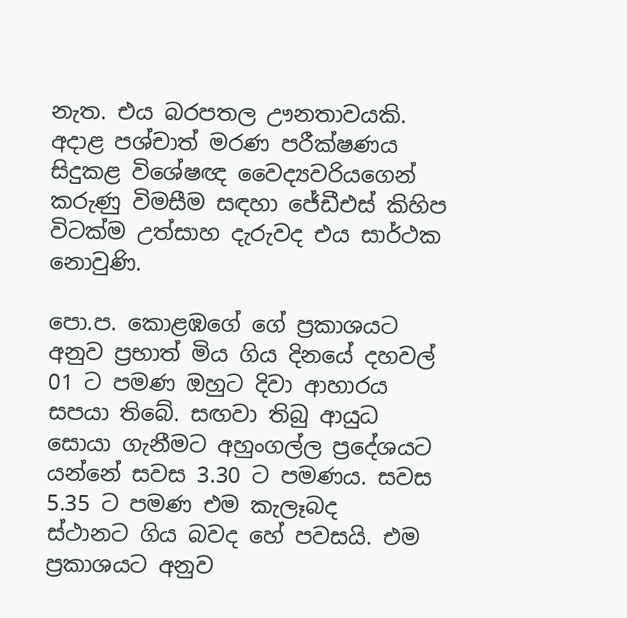නැත. එය බරපතල ඌනතාවයකි. අදාළ පශ්චාත් මරණ පරීක්ෂණය සිදුකළ විශේෂඥ වෛද්‍යවරියගෙන් කරුණු විමසීම සඳහා ජේඩීඑස් කිහිප විටක්ම උත්සාහ දැරුවද එය සාර්ථක නොවුණි.

පො.ප. කොළඹගේ ගේ ප්‍රකාශයට අනුව ප්‍රභාත් මිය ගිය දිනයේ දහවල් 01 ට පමණ ඔහුට දිවා ආහාරය සපයා තිබේ. සඟවා තිබු ආයුධ සොයා ගැනීමට අහුංගල්ල ප්‍රදේශයට යන්නේ සවස 3.30 ට පමණය. සවස 5.35 ට පමණ එම කැලෑබද ස්ථානට ‌ගිය බවද හේ පවසයි. එම ප්‍රකාශයට අනුව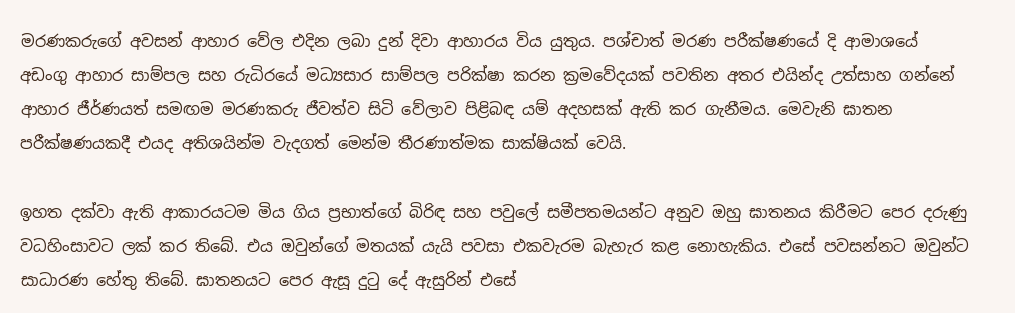මරණකරුගේ අවසන් ආහාර වේල එදින ලබා දුන් දිවා ආහාරය විය යුතුය. පශ්චාත් මරණ පරීක්ෂණයේ දි ආමාශයේ අඩංගු ආහාර සාම්පල සහ රුධිරයේ මධ්‍යසාර සාම්පල පරික්ෂා කරන ක්‍රමවේදයක් පවතින අතර එයින්ද උත්සාහ ගන්නේ ආහාර ජීර්ණයත් සමඟම මරණකරු ජීවත්ව සිටි වේලාව පිළිබඳ යම් අදහසක් ඇති කර ගැනීමය. මෙවැනි ඝාතන පරීක්ෂණයකදී එයද අතිශයින්ම වැදගත් මෙන්ම තීරණාත්මක සාක්ෂියක් වෙයි.

ඉහත දක්වා ඇති ආකාරයටම මිය ගිය ප්‍රභාත්ගේ බිරිඳ සහ පවුලේ සමීපතමයන්ට අනුව ඔහු ඝාතනය කිරීමට පෙර දරුණු වධහිංසාවට ලක් කර තිබේ. එය ඔවුන්ගේ මතයක් යැයි පවසා එකවැරම බැහැර කළ නොහැකිය. එසේ පවසන්නට ඔවුන්ට සාධාරණ හේතු තිබේ. ඝාතනයට පෙර ඇසූ දුටු දේ ඇසුරින් එසේ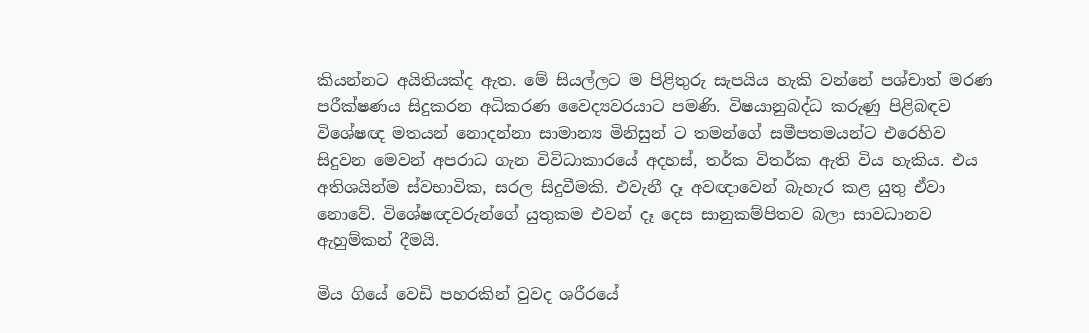කියන්නට අයිතියක්ද ඇත. මේ සියල්ලට ම පිළිතුරු සැපයිය හැකි වන්නේ පශ්චාත් මරණ පරීක්ෂණය සිදුකරන අධිකරණ වෛද්‍යවරයාට පමණි. විෂයානුබද්ධ කරුණු පිළිබඳව විශේෂඥ මතයන් නොදන්නා සාමාන්‍ය මිනිසුන් ට තමන්ගේ සමීපතමයන්ට එරෙහිව සිදුවන මෙවන් අපරාධ ගැන විවිධාකාරයේ අදහස්, තර්ක විතර්ක ඇති විය හැකිය. එය අතිශයින්ම ස්වභාවික, සරල සිදුවීමකි. එවැනී දෑ අවඥාවෙන් බැහැර කළ යුතු ඒවා නොවේ. විශේෂඥවරුන්ගේ යුතුකම එවන් දෑ දෙස සානුකම්පිතව බලා සාවධානව ඇහුම්කන් දීමයි.

මිය ගියේ වෙඩි පහරකින් වුවද ශරීරයේ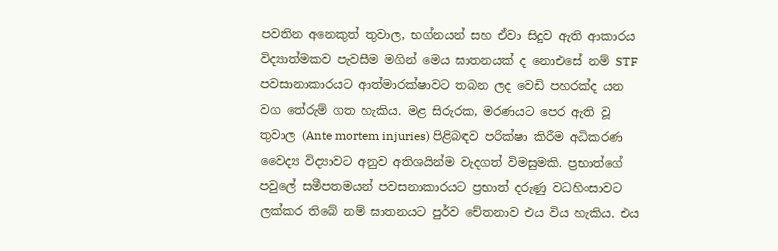පවතින අනෙකුත් තුවාල, භග්නයන් සහ ඒවා සිදුව ඇති ආකාරය විද්‍යාත්මකව පැවසීම මගින් මෙය ඝාතනයක් ද නොඑසේ නම් STF පවසානාකාරයට ආත්මාරක්ෂාවට තබන ලද වෙඩි පහරක්ද යන වග තේරුම් ගත හැකිය. මළ සිරුරක, මරණයට පෙර ඇති වූ තුවාල (Ante mortem injuries) පිළිබඳව පරික්ෂා කිරීම අධිකරණ වෛද්‍ය විද්‍යාවට අනුව අතිශයින්ම වැදගත් විමසුමකි. ප්‍රභාත්ගේ පවුලේ සමීපතමයන් පවසනාකාරයට ප්‍රභාත් දරුණු වධහිංසාවට ලක්කර තිබේ නම් ඝාතනයට පුර්ව චේතනාව එය විය හැකිය. එය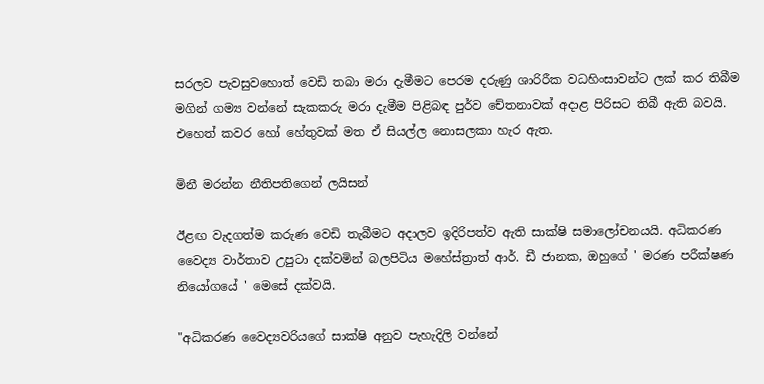සරලව පැවසුවහොත් වෙඩි තබා මරා දැමීමට පෙරම දරුණු ශාරිරීක වධහිංසාවන්ට ලක් කර තිබීම මගින් ගම්‍ය වන්නේ සැකකරු මරා දැමීම පිළිබඳ පුර්ව චේතනාවක් අදාළ පිරිසට තිබී ඇති බවයි. එහෙත් කවර හෝ හේතුවක් මත ඒ සියල්ල නොසලකා හැර ඇත.

මිනී මරන්න නීතිපතිගෙන් ලයිසන්

ඊළඟ වැදගත්ම කරුණ වෙඩි තැබීමට අදාලව ඉදිරිපත්ව ඇති සාක්ෂි සමාලෝචනයයි. අධිකරණ වෛද්‍ය වාර්තාව උපුටා දක්වමින් බලපිටිය මහේස්ත්‍රාත් ආර්. ඩී ජානක, ඔහුගේ ' මරණ පරීක්ෂණ නියෝගයේ ' මෙසේ දක්වයි.

"අධිකරණ වෛද්‍යවරියගේ සාක්ෂි අනුව පැහැදිලි වන්නේ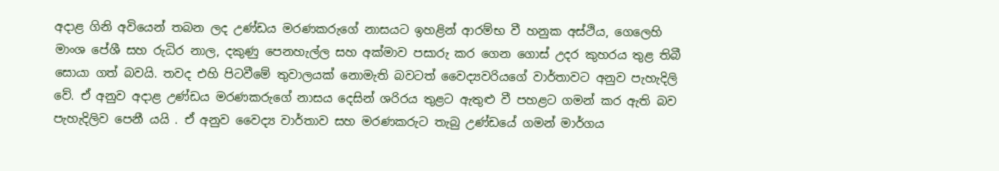අදාළ ගිනි අවියෙන් තබන ලද උණ්ඩය මරණකරුගේ නාසයට ඉහළින් ආරම්භ වී හනුක අස්ථිය, ගෙලෙහි මාංශ පේශී සහ රුධිර නාල, දකුණු පෙනහැල්ල සහ අක්මාව පසාරු කර ගෙන ගොස් උදර කුහරය තුළ තිබී සොයා ගත් බවයි. තවද එහි පිටවීමේ තුවාලයක් නොමැති බවටත් වෛද්‍යවරියගේ වාර්තාවට අනුව පැහැදිලි වේ. ඒ අනුව අදාළ උණ්ඩය මරණකරුගේ නාසය දෙසින් ශරිරය තුළට ඇතුළු වී පහළට ගමන් කර ඇති බව පැහැදිලිව පෙනී යයි . ඒ අනුව වෛද්‍ය වාර්තාව සහ මරණකරුට තැබු උණ්ඩයේ ගමන් මාර්ගය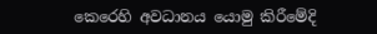කෙරෙහි අවධානය යොමු කිරීමේදි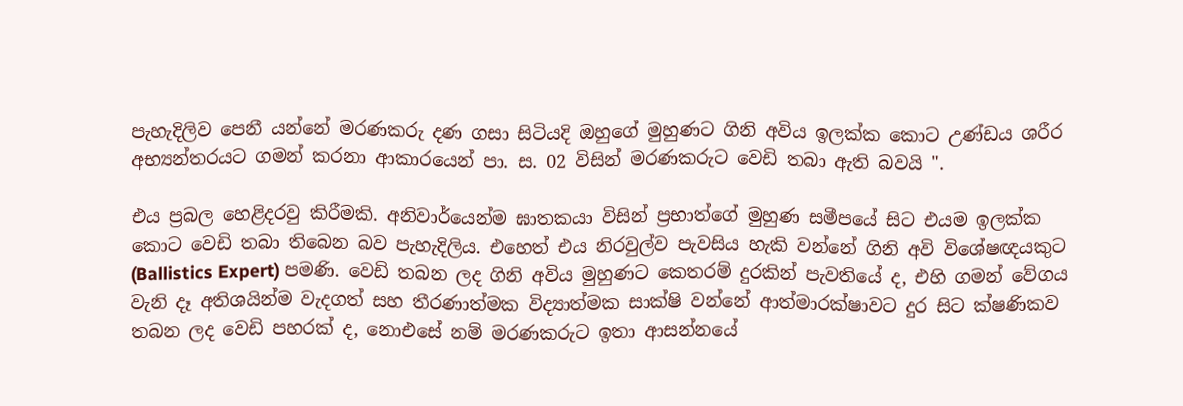පැහැදිලිව පෙනී යන්නේ මරණකරු දණ ගසා සිටියදි ඔහුගේ මුහුණට ගිනි අවිය ඉලක්ක කොට උණ්ඩය ශරීර අභ්‍යන්තරයට ගමන් කරනා ආකාරයෙන් පා. ස. 02 විසින් මරණකරුට වෙඩි තබා ඇති බවයි ".

එය ප්‍රබල හෙළිදරවු කිරීමකි. අනිවාර්යෙන්ම ඝාතකයා විසින් ප්‍රභාත්ගේ මුහුණ සමීපයේ සිට එයම ඉලක්ක කොට වෙඩි තබා තිබෙන බව පැහැදිලිය. එහෙත් එය නිරවුල්ව පැවසිය හැකි වන්නේ ගිනි අවි විශේෂඥයකුට (Ballistics Expert) පමණි. වෙඩි තබන ලද ගිනි අවිය මුහුණට කෙතරම් දුරකින් පැවතියේ ද, එහි ගමන් වේගය වැනි දෑ අතිශයින්ම වැදගත් සහ තීරණාත්මක විද්‍යාත්මක සාක්ෂි වන්නේ ආත්මාරක්ෂාවට දුර සිට ක්ෂණිකව තබන ලද වෙඩි පහරක් ද, නොඑසේ නම් මරණකරුට ඉතා ආසන්නයේ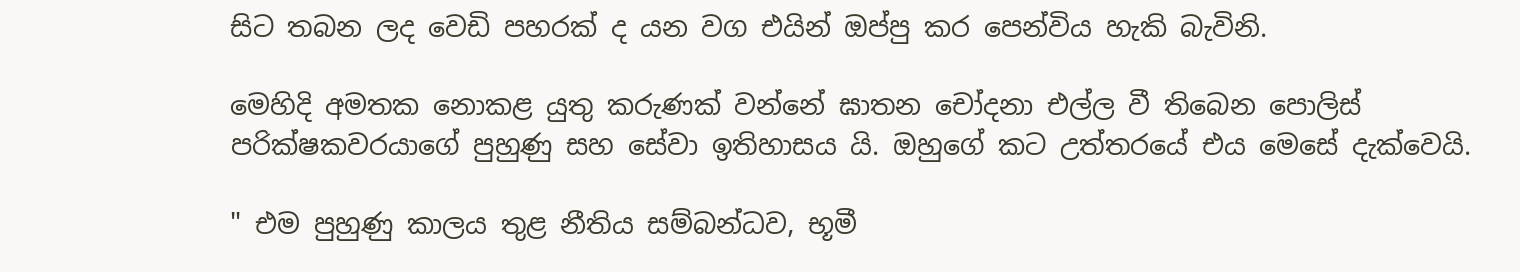සිට තබන ලද වෙඩි පහරක් ද යන වග එයින් ඔප්පු කර පෙන්විය හැකි බැවිනි.

මෙහිදි අමතක නොකළ යුතු කරුණක් වන්නේ ඝාතන චෝදනා එල්ල වී තිබෙන පොලිස් පරික්ෂකවරයාගේ පුහුණු සහ සේවා ඉතිහාසය යි. ඔහුගේ කට උත්තරයේ එය මෙසේ දැක්වෙයි.

" එම පුහුණු කාලය තුළ නීතිය සම්බන්ධව, භූමී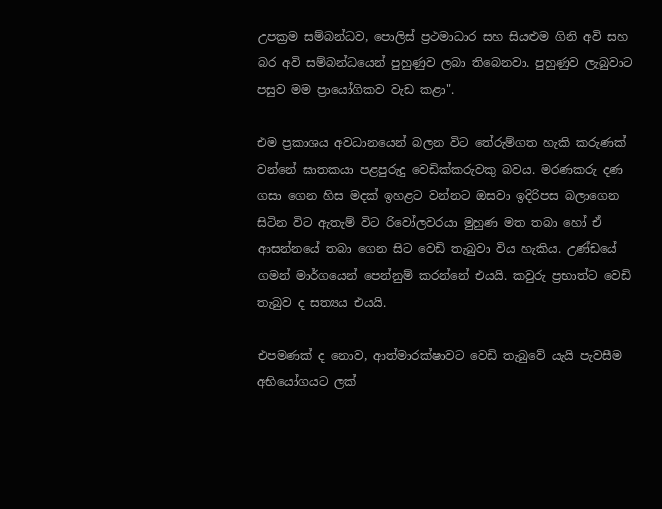උපක්‍රම සම්බන්ධව, පොලිස් ප්‍රථමාධාර සහ සියළුම ගිනි අවි සහ බර අවි සම්බන්ධයෙන් පුහුණුව ලබා තිබෙනවා. පුහුණුව ලැබුවාට පසුව මම ප්‍රායෝගිකව වැඩ කළා".

එම ප්‍රකාශය අවධානයෙන් බලන විට තේරුම්ගත හැකි කරුණක් වන්නේ ඝාතකයා පළපුරුදු වෙඩික්කරුවකු බවය. මරණකරු දණ ගසා ගෙන හිස මදක් ඉහළට වන්නට ඔසවා ඉදිරිපස බලාගෙන සිටින විට ඇතැම් විට රිවෝලවරයා මුහුණ මත තබා හෝ ඒ ආසන්නයේ තබා ගෙන සිට වෙඩි තැබුවා විය හැකිය. උණ්ඩයේ ගමන් මාර්ගයෙන් පෙන්නුම් කරන්නේ එයයි. කවුරු ප්‍රභාත්ට වෙඩි තැබුව ද සත්‍යය එයයි.

එපමණක් ද නොව, ආත්මාරක්ෂාවට වෙඩි තැබුවේ යැයි පැවසීම අභියෝගයට ලක්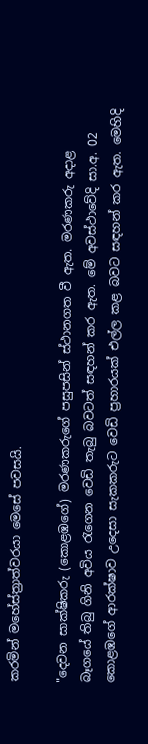කරමින් මහේස්ත්‍රාත්වරයා මෙසේ පවසයි.

"දෙවන සාක්ෂිකරු (කොළඹගේ) මරණකරුගේ පසුපසින් ස්ථානගත වී ඇත. මරණකරු අදාළ බෑගයේ තිබු ගිනි අවිය රැගෙන වෙඩි තැබු බවටත් සඳහන් කර ඇත. මේ අවස්ථාවේදි සා.අ. 02 කොළඹගේ ආරක්ෂාව උදෙසා සැකකරුට වෙඩි ප්‍රහාරයක් එල්ල කළ බවට සඳහන් කර ඇත. මෙහිදි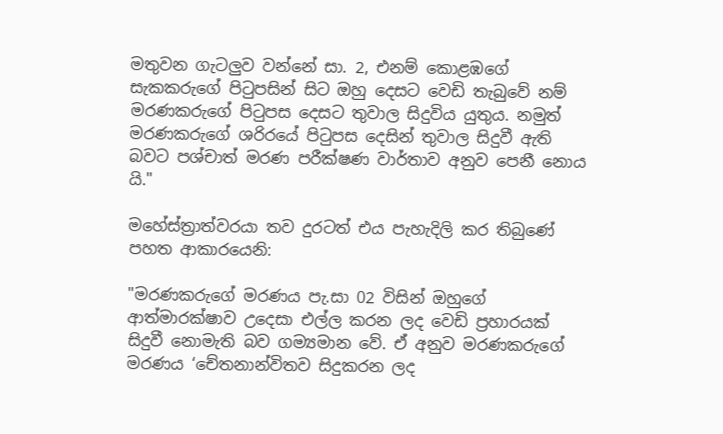මතුවන ගැටලුව වන්නේ සා. 2, එනම් කොළඹගේ සැකකරුගේ පිටුපසින් සිට ඔහු දෙසට වෙඩි තැබුවේ නම් මරණකරුගේ පිටුපස දෙසට තුවාල සිදුවිය යුතුය. නමුත් මරණකරුගේ ශරිරයේ පිටුපස දෙසින් තුවාල සිදුවී ඇති බවට පශ්චාත් මරණ පරීක්ෂණ වාර්තාව අනුව පෙනී නොය යි."

මහේස්ත්‍රාත්වරයා තව දුරටත් එය පැහැදිලි කර තිබුණේ පහත ආකාරයෙනි:

"මරණකරුගේ මරණය පැ.සා 02 විසින් ඔහුගේ ආත්මාරක්ෂාව උදෙසා එල්ල කරන ලද වෙඩි ප්‍රහාරයක් සිදුවී නොමැති බව ගම්‍යමාන වේ. ඒ අනුව මරණකරුගේ මරණය ‘චේතනාන්විතව සිදුකරන ලද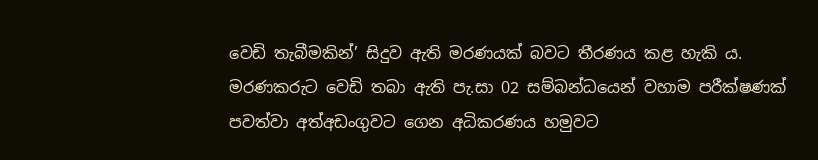වෙඩි තැබීමකින්’ සිදුව ඇති මරණයක් බවට තීරණය කළ හැකි ය. මරණකරුට වෙඩි තබා ඇති පැ.සා 02 සම්බන්ධයෙන් වහාම පරීක්ෂණක් පවත්වා අත්අඩංගුවට ගෙන අධිකරණය හමුවට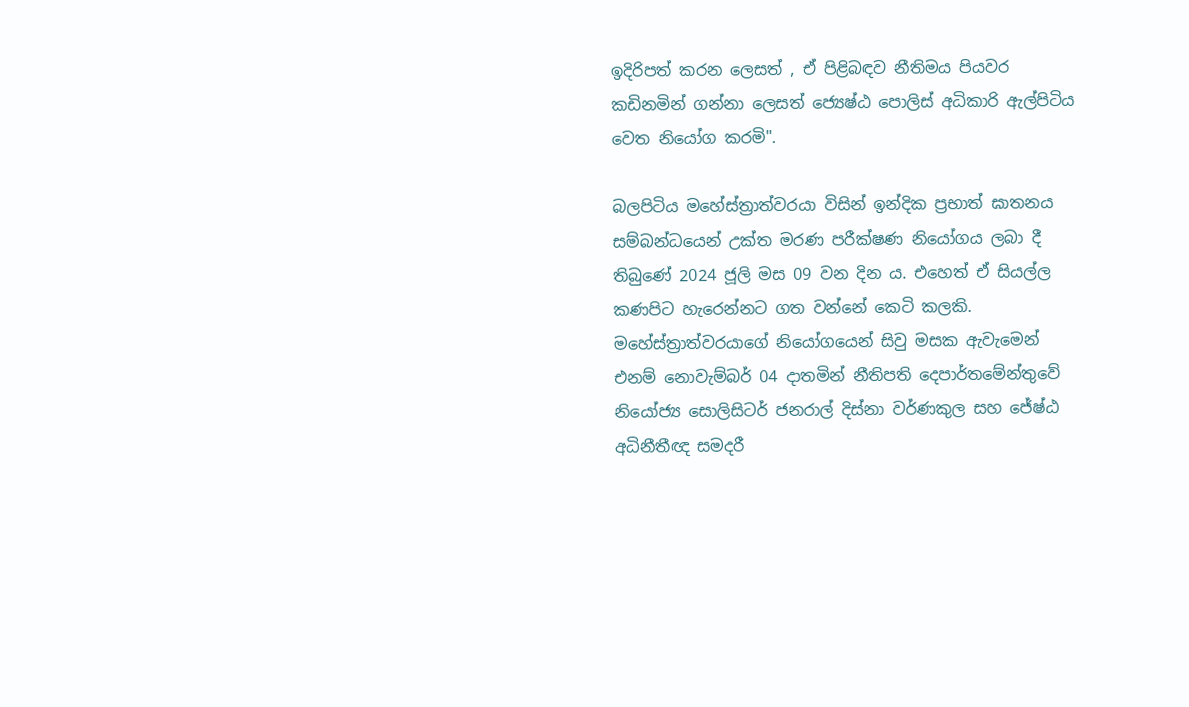ඉදිරිපත් කරන ලෙසත් , ඒ පිළිබඳව නීතිමය පියවර කඩිනමින් ගන්නා ලෙසත් ජ්‍යෙෂ්ඨ පොලිස් අධිකාරි ඇල්පිටිය වෙත නියෝග කරමි".

බලපිටිය මහේස්ත්‍රාත්වරයා විසින් ඉන්දික ප්‍රභාත් ඝාතනය සම්බන්ධයෙන් උක්ත මරණ පරීක්ෂණ නියෝගය ලබා දී තිබුණේ 2024 ජූලි මස 09 වන දින ය. එහෙත් ඒ සියල්ල කණපිට හැරෙන්නට ගත වන්නේ කෙටි කලකි. මහේස්ත්‍රාත්වරයාගේ නියෝගයෙන් සිවු මසක ඇවැමෙන් එනම් නොවැම්බර් 04 දාතමින් නීතිපති දෙපාර්තමේන්තුවේ නියෝජ්‍ය සොලිසිටර් ජනරාල් දිස්නා වර්ණකුල සහ ජේෂ්ඨ අධිනීතීඥ සමදරී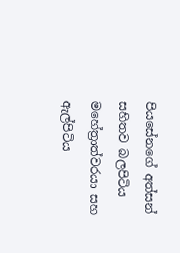පියසේනගේ අත්සන් සහිතව බලපිටිය මහේත්‍රාත්වරයා සහ ඇල්පිටිය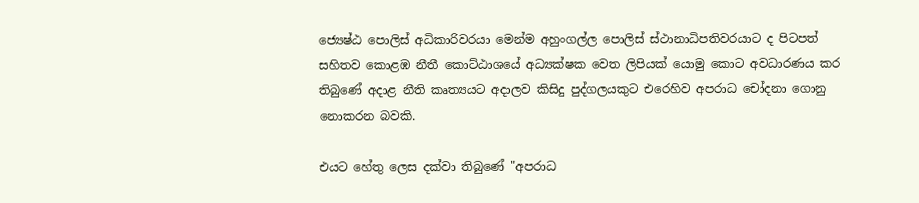ජ්‍යෙෂ්ඨ පොලිස් අධිකාරිවරයා මෙන්ම අහුංගල්ල පොලිස් ස්ථානාධිපතිවරයාට ද පිටපත් සහිතව කොළඹ නීතී කොට්ඨාශයේ අධ්‍යක්ෂක වෙත ලිපියක් යොමු කොට අවධාරණය කර තිබුණේ අදාළ නීති කෘත්‍යයට අදාලව කිසිදු පුද්ගලයකුට එරෙහිව අපරාධ චෝදනා ගොනු නොකරන බවකි.

එයට හේතු ලෙස දක්වා තිබුණේ "අපරාධ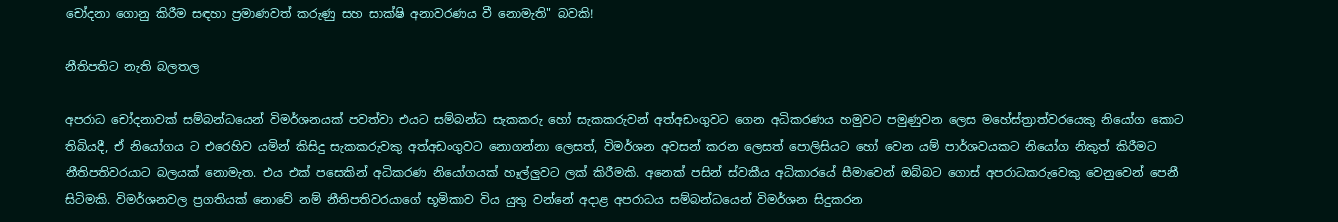චෝදනා ගොනු කිරීම සඳහා ප්‍රමාණවත් කරුණු සහ සාක්ෂි අනාවරණය වී නොමැති" බවකි!

නීතිපතිට නැති බලතල

අපරාධ චෝදනාවක් සම්බන්ධයෙන් විමර්ශනයක් පවත්වා එයට සම්බන්ධ සැකකරු හෝ සැකකරුවන් අත්අඩංගුවට ගෙන අධිකරණය හමුවට පමුණුවන ලෙස මහේස්ත්‍රාත්වරයෙකු නියෝග කොට තිබියදී, ඒ නියෝගය ට එරෙහිව යමින් කිසිදු සැකකරුවකු අත්අඩංගුවට නොගන්නා ලෙසත්, විමර්ශන අවසන් කරන ලෙසත් පොලිසියට හෝ වෙන යම් පාර්ශවයකට නියෝග නිකුත් කිරීමට නීතිපතිවරයාට බලයක් නොමැත. එය එක් පසෙකින් අධිකරණ නියෝගයක් හෑල්ලුවට ලක් කිරීමකි. අනෙක් පසින් ස්වකීය අධිකාරයේ සීමාවෙන් ඔබ්බට ගොස් අපරාධකරුවෙකු වෙනුවෙන් පෙනී සිටිමකි. විමර්ශනවල ප්‍රගතියක් නොවේ නම් නීතිපතිවරයාගේ භූමිකාව විය යුතු වන්නේ අදාළ අපරාධය සම්බන්ධයෙන් විමර්ශන සිදුකරන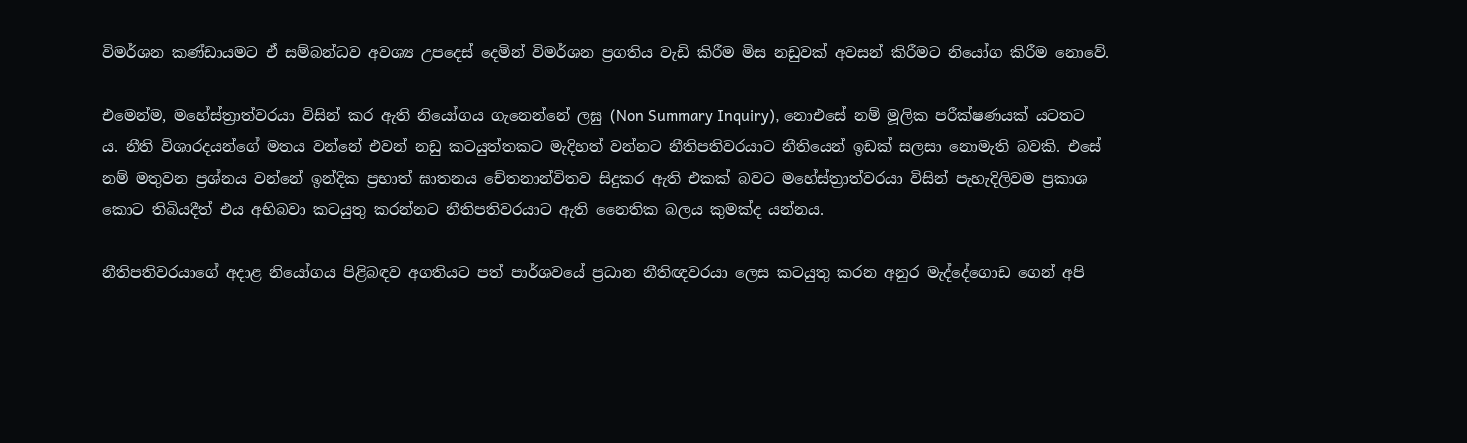විමර්ශන කණ්ඩායමට ඒ සම්බන්ධව අවශ්‍ය උපදෙස් දෙමින් විමර්ශන ප්‍රගතිය වැඩි කිරීම මිස නඩුවක් අවසන් කිරීමට නියෝග කිරීම නොවේ.

එමෙන්ම, මහේස්‍ත්‍රාත්වරයා විසින් කර ඇති නියෝගය ගැනෙන්නේ ලඝු (Non Summary Inquiry), නොඑසේ නම් මූලික පරීක්ෂණයක් යටතට ය. නීති විශාරදයන්ගේ මතය වන්නේ එවන් නඩු කටයුත්තකට මැදිහත් වන්නට නීතිපතිවරයාට නීතියෙන් ඉඩක් සලසා නොමැති බවකි. එසේ නම් මතුවන ප්‍රශ්නය වන්නේ ඉන්දික ප්‍රභාත් ඝාතනය චේතනාන්විතව සිදුකර ඇති එකක් බවට මහේස්ත්‍රාත්වරයා විසින් පැහැදිලිවම ප්‍රකාශ කොට තිබියදීත් එය අභිබවා කටයුතු කරන්නට නීතිපතිවරයාට ඇති නෛතික බලය කුමක්ද යන්නය.

නීතිපතිවරයාගේ අදාළ නියෝගය පිළිබඳව අගතියට පත් පාර්ශවයේ ප්‍රධාන නීතිඥවරයා ලෙස කටයුතු කරන අනුර මැද්දේගොඩ ගෙන් අපි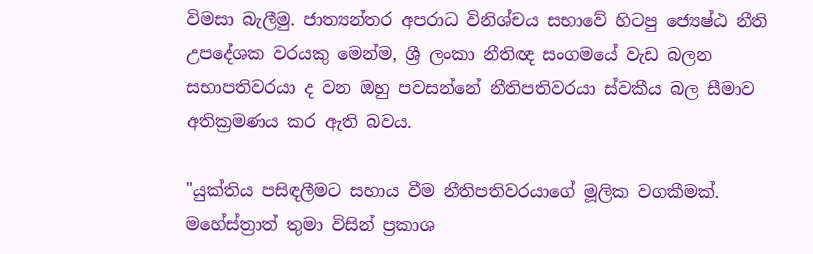විමසා බැලීමු. ජාත්‍යන්තර අපරාධ විනිශ්චය සභාවේ හිටපු ජ්‍යෙෂ්ඨ නීති උපදේශක වරයකු මෙන්ම, ශ්‍රී ලංකා නීතිඥ සංගමයේ වැඩ බලන සභාපතිවරයා ද වන ඔහු පවසන්නේ නීතිපතිවරයා ස්වකීය බල සීමාව අතික්‍රමණය කර ඇති බවය.

"යුක්තිය පසිඳලීමට සහාය වීම නීතිපතිවරයාගේ මූලික වගකීමක්. මහේස්ත්‍රාත් තුමා විසින් ප්‍රකාශ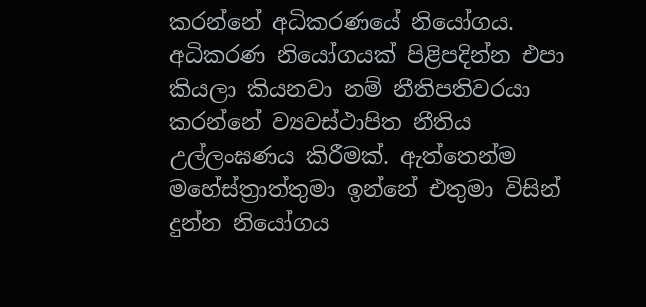කරන්නේ අධිකරණයේ නියෝගය. අධිකරණ නියෝගයක් පිළිපදින්න එපා කියලා කියනවා නම් නීතිපතිවරයා කරන්නේ ව්‍යවස්ථාපිත නීතිය උල්ලංඝණය කිරීමක්. ඇත්තෙන්ම මහේස්ත්‍රාත්තුමා ඉන්නේ එතුමා විසින් දුන්න නියෝගය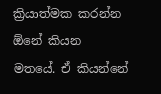ක්‍රියාත්මක කරන්න ඕනේ කියන මතයේ. ඒ කියන්නේ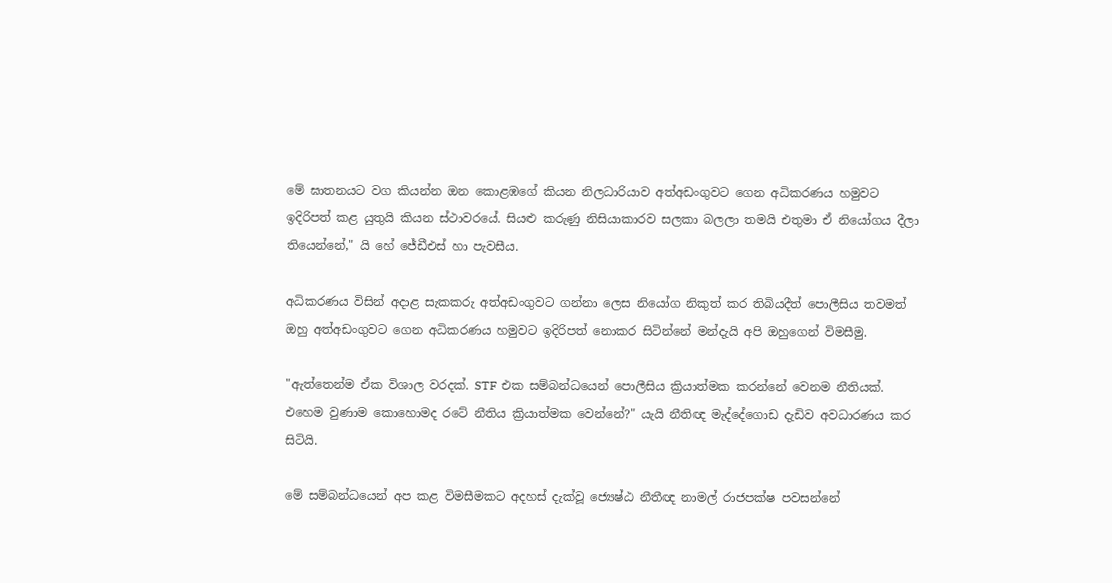මේ ඝාතනයට වග කියන්න ඔන කොළඹගේ කියන නිලධාරියාව අත්අඩංගුවට ගෙන අධිකරණය හමුවට ඉදිරිපත් කළ යුතුයි කියන ස්ථාවරයේ. සියළු කරුණු නිසියාකාරව සලකා බලලා තමයි එතුමා ඒ නියෝගය දීලා තියෙන්නේ," යි හේ ජේඩීඑස් හා පැවසීය.

අධිකරණය විසින් අදාළ සැකකරු අත්අඩංගුවට ගන්නා ලෙස නියෝග නිකුත් කර තිබියදීත් පොලීසිය තවමත් ඔහු අත්අඩංගුවට ගෙන අධිකරණය හමුවට ඉදිරිපත් නොකර සිටින්නේ මන්දැයි අපි ඔහුගෙන් විමසීමු.

"ඇත්තෙන්ම ඒක විශාල වරදක්. STF එක සම්බන්ධයෙන් පොලීසිය ක්‍රියාත්මක කරන්නේ වෙනම නීතියක්. එහෙම වුණාම කොහොමද රටේ නීතිය ක්‍රියාත්මක වෙන්නේ?" යැයි නීතිඥ මැද්දේගොඩ දැඩිව අවධාරණය කර සිටියි.

මේ සම්බන්ධයෙන් අප කළ විමසීමකට අදහස් දැක්වූ ජ්‍යෙෂ්ඨ නීතීඥ නාමල් රාජපක්ෂ පවසන්නේ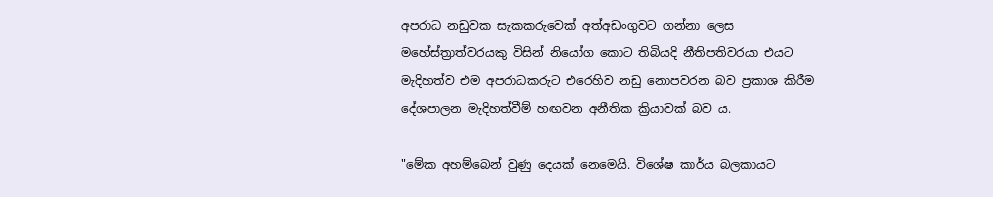අපරාධ නඩුවක සැකකරුවෙක් අත්අඩංගුවට ගන්නා ලෙස මහේස්ත්‍රාත්වරයකු විසින් නියෝග කොට තිබියදි නීතිපතිවරයා එයට මැදිහත්ව එම අපරාධකරුට එ‌රෙහිව නඩු නොපවරන බව ප්‍රකාශ කිරීම දේශපාලන මැදිහත්වීම් හඟවන අනීතික ක්‍රියාවක් බව ය.

"මේක අහම්බෙන් වුණු දෙයක් නෙමෙයි. විශේෂ කාර්ය බලකායට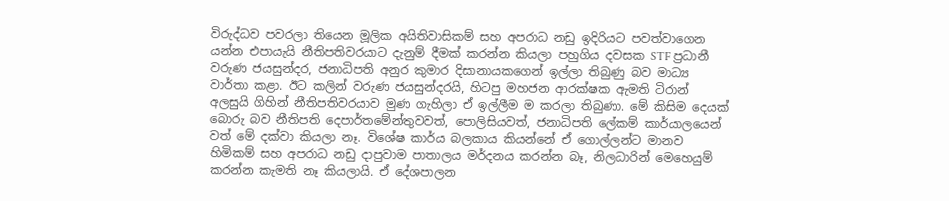විරුද්ධව පවරලා තියෙන මූලික අයිතිවාසිකම් සහ අපරාධ නඩු ඉදිරියට පවත්වාගෙන යන්න එපායැයි නීතිපතිවරයාට දැනුම් දීමක් කරන්න කියලා පහුගිය දවසක STF ප්‍රධානී වරුණ ජයසුන්දර, ජනාධිපති අනුර කුමාර දිසානායකගෙන් ඉල්ලා තිබුණු බව මාධ්‍ය වාර්තා කළා. ඊට කලින් වරුණ ජයසුන්දරයි, හිටපු මහජන ආරක්ෂක ඇමති ටිරාන් අලසුයි ගිහින් නීතිපතිවරයාව මුණ ගැහිලා ඒ ඉල්ලීම ම කරලා තිබුණා. මේ කිසිම දෙයක් බොරු බව නීතිපති දෙපාර්තමේන්තුවවත්, පොලිසියවත්, ජනාධිපති ලේකම් කාර්යාලයෙන් වත් මේ දක්වා කියලා නෑ. විශේෂ කාර්ය බලකාය කියන්නේ ඒ ගොල්ලන්ට මානව හිමිකම් සහ අපරාධ නඩු දාපුවාම පාතාලය මර්දනය කරන්න බෑ, නිලධාරින් මෙහෙයුම් කරන්න කැමති නෑ කියලායි. ඒ දේශපාලන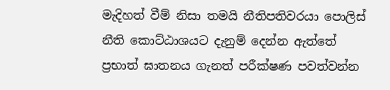මැදිහත් වීම් නිසා තමයි නීතිපතිවරයා පොලිස් නීති කොට්ඨාශයට දැනුම් දෙන්න ඇත්තේ ප්‍රභාත් ඝාතනය ගැනත් පරීක්ෂණ පවත්වන්න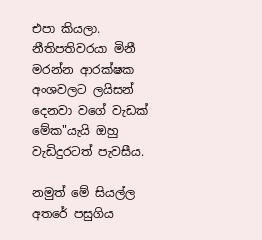එපා කියලා. නීතිපතිවරයා මිනී මරන්න ආරක්ෂක අංශවලට ලයිසන් දෙනවා වගේ වැඩක් මේක"යැයි ඔහු වැඩිදුරටත් පැවසීය.

නමුත් මේ සියල්ල අතරේ පසුගිය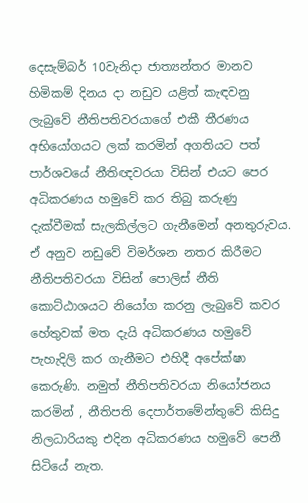දෙසැම්බර් 10වැනිදා ජාත්‍යන්තර මානව හිමිකම් දිනය දා නඩුව යළිත් කැඳවනු ලැබුවේ නීතිපතිවරයාගේ එකී තීරණය අභියෝගයට ලක් කරමින් අගතියට පත් පාර්ශවයේ නීතිඥවරයා විසින් එයට පෙර අධිකරණය හමුවේ කර තිබු කරුණු දැක්වීමක් සැලකිල්ලට ගැනීමෙන් අනතුරුවය. ඒ අනුව නඩුවේ විමර්ශන නතර කිරීමට නීතිපතිවරයා විසින් පොලිස් නීති කොට්ඨාශයට නියෝග කරනු ලැබුවේ කවර හේතුවක් මත දැයි අධිකරණය හමුවේ පැහැදිලි කර ගැනීමට එහිදී අපේක්ෂා කෙරුණි. නමුත් නීතිපතිවරයා නියෝජනය කරමින් , නීතිපති දෙපාර්තමේන්තුවේ කිසිදු නිලධාරියකු එදින අධිකරණය හමුවේ පෙනී සිටියේ නැත.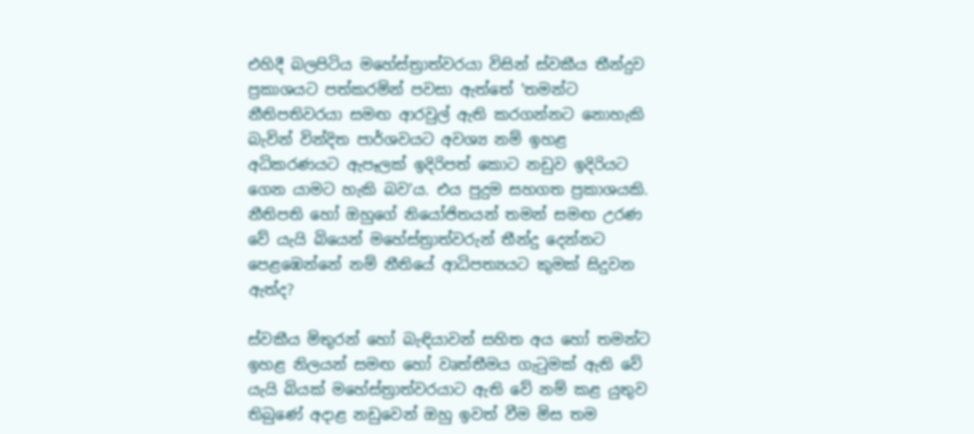එහිදී බලපිටිය මහේස්ත්‍රාත්වරයා විසින් ස්වකීය තීන්දුව ප්‍රකාශයට පත්කරමින් පවසා ඇත්තේ 'තමන්ට නීතිපතිවරයා සමඟ ආරවුල් ඇති කරගන්නට නොහැකි බැවින් වින්දිත පාර්ශවයට අවශ්‍ය නම් ඉහළ අධිකරණයට ඇපෑලක් ඉදිරිපත් කොට නඩුව ඉදිරියට ගෙන යාමට හැකි බව'ය. එය පුදුම සහගත ප්‍රකාශයකි. නීතිපති හෝ ඔහුගේ නියෝජිතයන් තමන් සමඟ උරණ වේ යැයි බියෙන් මහේස්ත්‍රාත්වරුන් තීන්දු දෙන්නට පෙළඹෙන්නේ නම් නීතියේ ආධිපත්‍යයට කුමක් සිදුවන ඇත්ද?

ස්වකීය මිතුරන් හෝ බැඳියාවන් සහිත අය හෝ තමන්ට ඉහළ නිලයන් සමඟ හෝ වෘත්තීමය ගැටුමක් ඇති වේ යැයි බියක් මහේස්ත්‍රාත්වරයාට ඇති වේ නම් කළ යුතුව තිබුණේ අදාළ නඩුවෙන් ඔහු ඉවත් වීම මිස තම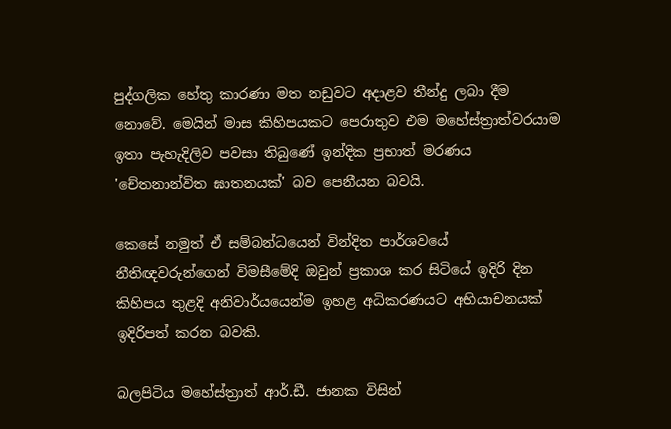පුද්ගලික හේතු කාරණා මත නඩුවට අදාළව තීන්දු ලබා දීම නොවේ. මෙයින් මාස කිහිපයකට පෙරාතුව එම මහේස්ත්‍රාත්වරයාම ඉතා පැහැදිලිව පවසා තිබුණේ ඉන්දික ප්‍රභාත් මරණය 'චේතනාන්විත ඝාතනයක්' බව පෙනීයන බවයි.

කෙසේ නමුත් ඒ සම්බන්ධයෙන් වින්දිත පාර්ශවයේ නීතිඥවරුන්ගෙන් විමසීමේදි ඔවුන් ප්‍රකාශ කර සිටියේ ඉදිරි දින කිහිපය තුළදි අනිවාර්යයෙන්ම ඉහළ අධිකරණයට අභියාචනයක් ඉදිරිපත් කරන බවකි.

බලපිටිය මහේස්ත්‍රාත් ආර්.ඩී. ජානක විසින්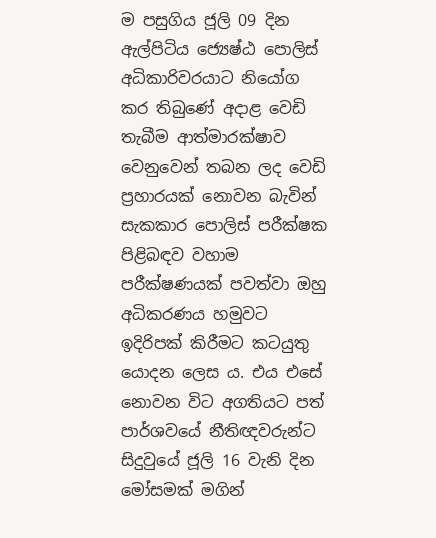ම පසුගිය ජූලි 09 දින ඇල්පිටිය ජ්‍යෙෂ්ඨ පොලිස් අධිකාරිවරයාට නියෝග කර තිබුණේ අදාළ වෙඩි තැබීම ආත්මාරක්ෂාව වෙනුවෙන් තබන ලද වෙඩි ප්‍රහාරයක් නොවන බැවින් සැකකාර පොලිස් පරීක්ෂක පිළිබඳව වහාම පරීක්ෂණයක් පවත්වා ඔහු අධිකරණය හමුවට ඉදිරිපක් කිරීමට කටයුතු යොදන ලෙස ය. එය එසේ නොවන විට අගතියට පත් පාර්ශවයේ නීතිඥවරුන්ට සිදුවුයේ ජූලි 16 වැනි දින මෝසමක් මගින්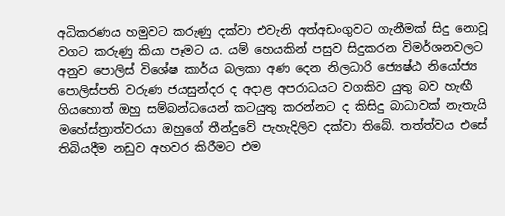අධිකරණය හමුවට කරුණු දක්වා එවැනි අත්අඩංගුවට ගැනීමක් සිදු නොවූ වගට කරුණු කියා පෑමට ය. යම් හෙයකින් පසුව සිදුකරන විමර්ශනවලට අනුව පොලිස් විශේෂ කාර්ය බලකා අණ දෙන නිලධාරි ජ්‍යෙෂ්ඨ නියෝජ්‍ය පොලිස්පති වරුණ ජයසුන්දර ද අදාළ අපරාධයට වගකිව යුතු බව හැඟී ගියහොත් ඔහු සම්බන්ධයෙන් කටයුතු කරන්නට ද කිසිදු බාධාවක් නැතැයි මහේස්ත්‍රාත්වරයා ඔහුගේ තීන්දුවේ පැහැදිලිව දක්වා තිබේ. තත්ත්වය එසේ තිබියදීම නඩුව අහවර කිරීමට එම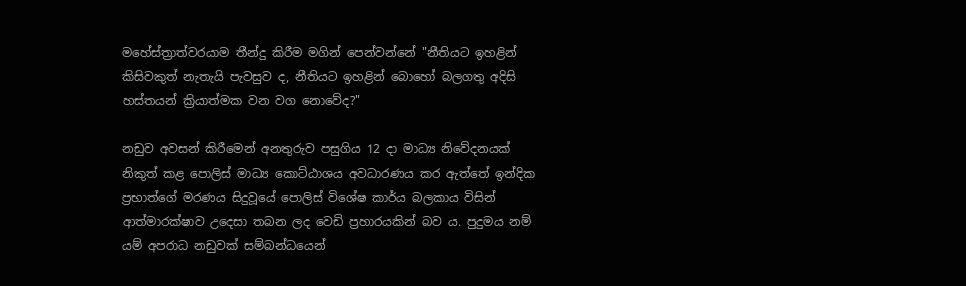මහේස්ත්‍රාත්වරයාම තීන්දු කිරීම මගින් පෙන්වන්නේ "නීතියට ඉහළින් කිසිවකුත් නැතැයි පැවසුව ද, නීතියට ඉහළින් බොහෝ බලගතු අදිසි හස්තයන් ක්‍රියාත්මක වන වග නොවේද?"

නඩුව අවසන් කිරීමෙන් අනතුරුව පසුගිය 12 දා මාධ්‍ය නිවේදනයක් නිකුත් කළ පොලිස් මාධ්‍ය කොට්ඨාශය අවධාරණය කර ඇත්තේ ඉන්දික ප්‍රභාත්ගේ මරණය සිදුවූයේ පොලිස් විශේෂ කාර්ය බලකාය විසින් ආත්මාරක්ෂාව උදෙසා තබන ලද වෙඩි ප්‍රහාරයකින් බව ය. පුදුමය නම් යම් අපරාධ නඩුවක් සම්බන්ධයෙන්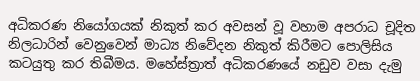අධිකරණ නියෝගයක් නිකුත් කර අවසන් වූ වහාම අපරාධ චූදිත නිලධාරින් වෙනුවෙන් මාධ්‍ය නිවේදන නිකුත් කිරීමට පොලිසිය කටයුතු කර තිබීමය. මහේස්ත්‍රාත් අධිකරණයේ නඩුව වසා දැමු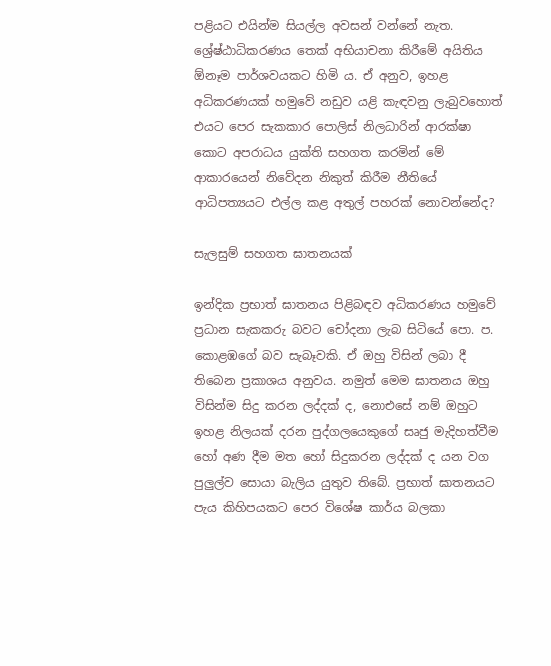පළියට එයින්ම සියල්ල අවසන් වන්නේ නැත. ශ්‍රේෂ්ඨාධිකරණය තෙක් අභියාචනා කිරීමේ අයිතිය ඕනෑම පාර්ශවයකට හිමි ය. ඒ අනුව, ඉහළ අධිකරණයක් හමුවේ නඩුව යළි කැඳවනු ලැබුවහොත් එයට පෙර සැකකාර පොලිස් නිලධාරින් ආරක්ෂා කොට අපරාධය යුක්ති සහගත කරමින් මේ ආකාරයෙන් නිවේදන නිකුත් කිරීම නීතියේ ආධිපත්‍යයට එල්ල කළ අතුල් පහරක් නොවන්නේද?

සැලසුම් සහගත ඝාතනයක්

ඉන්දික ප්‍රභාත් ඝාතනය පිළිබඳව අධිකරණය හමුවේ ප්‍රධාන සැකකරු බවට චෝදනා ලැබ සිටියේ පො. ප. කොළඹගේ බව සැබෑවකි. ඒ ඔහු විසින් ලබා දී තිබෙන ප්‍රකාශය අනුවය. නමුත් මෙම ඝාතනය ඔහු විසින්ම සිදු කරන ලද්දක් ද, නොඑසේ නම් ඔහුට ඉහළ නිලයක් දරන පුද්ගලයෙකුගේ සෘජු මැදිහත්වීම හෝ අණ දීම මත හෝ සිදුකරන ලද්දක් ද යන වග පුලුල්ව සොයා බැලිය යුතුව තිබේ. ප්‍රභාත් ඝාතනයට පැය කිහිපයකට පෙර විශේෂ කාර්ය බලකා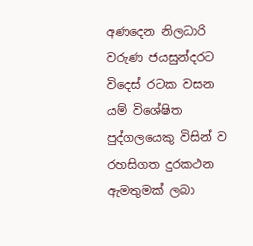අණදෙන නිලධාරි වරුණ ජයසුන්දරට විදෙස් රටක වසන යම් විශේෂිත පුද්ගලයෙකු විසින් ව රහසිගත දුරකථන ඇමතුමක් ලබා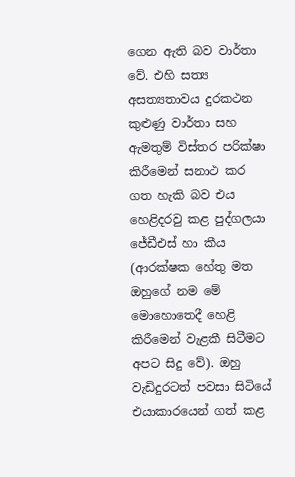ගෙන ඇති බව වාර්තා වේ. එහි සත්‍ය අසත්‍යතාවය දුරකථන කුළුණු වාර්තා සහ ඇමතුම් විස්තර පරික්ෂා කිරීමෙන් සනාථ කර ගත හැකි බව එය හෙළිදරවු කළ පුද්ගලයා ජේඩීඑස් හා කීය (ආරක්ෂක හේතු මත ඔහුගේ නම මේ මොහොතෙදී හෙළි කිරීමෙන් වැළකී සිටීමට අපට සිදු වේ). ඔහු වැඩිදුරටත් පවසා සිටියේ එයාකාරයෙන් ගත් කළ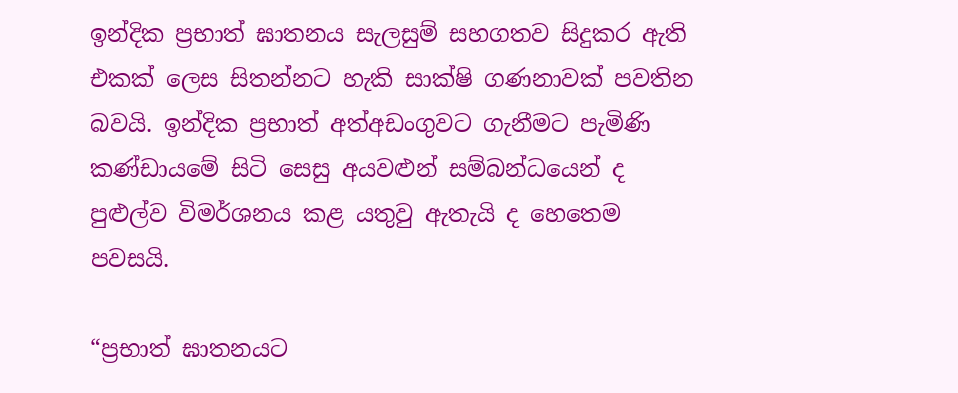ඉන්දික ප්‍රභාත් ඝාතනය සැලසුම් සහගතව සිදුකර ඇති එකක් ලෙස සිතන්නට හැකි සාක්ෂි ගණනාවක් පවතින බවයි. ඉන්දික ප්‍රභාත් අත්අඩංගුවට ගැනීමට පැමිණි කණ්ඩායමේ සිටි සෙසු අයවළුන් සම්බන්ධයෙන් ද පුළුල්ව විමර්ශනය කළ යතුවු ඇතැයි ද හෙතෙම පවසයි.

“ප්‍රභාත් ඝාතනයට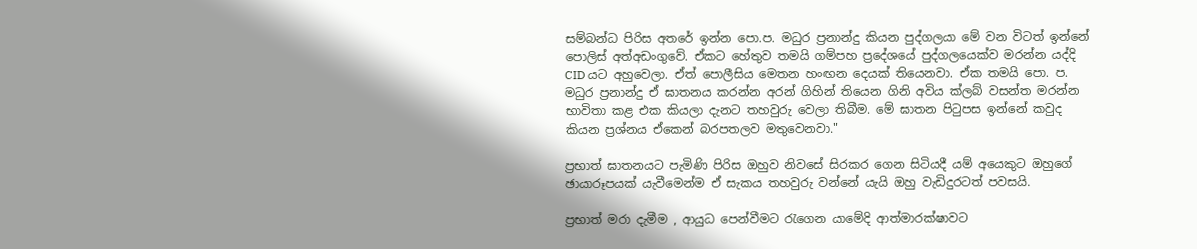සම්බන්ධ පිරිස අතරේ ඉන්න පො.ප. මධුර ප්‍රනාන්දු කියන පුද්ගලයා මේ වන විටත් ඉන්නේ පොලිස් අත්අඩංගුවේ. ඒකට හේතුව තමයි ගම්පහ ප්‍රදේශයේ පුද්ගලයෙක්ව මරන්න යද්දි CID යට අහුවෙලා. ඒත් පොලීසිය මෙතන හංඟන දෙයක් තියෙනවා. ඒක තමයි පො. ප. මධුර ප්‍රනාන්දු ඒ ඝාතනය කරන්න අරන් ගිහින් තියෙන ගිනි අවිය ක්ලබ් වසන්ත මරන්න භාවිතා කළ එක කියලා දැනට තහවුරු වෙලා තිබීම. මේ ඝාතන පිටුපස ඉන්නේ කවුද කියන ප්‍රශ්නය ඒකෙන් බරපතලව මතුවෙනවා."

ප්‍රභාත් ඝාතනයට පැමිණි පිරිස ඔහුව නිවසේ සිරකර ගෙන සිටියදී යම් අයෙකුට ඔහුගේ ඡායාරූපයක් යැවීමෙන්ම ඒ සැකය තහවුරු වන්නේ යැයි ඔහු වැඩිදුරටත් පවසයි.

ප්‍රභාත් මරා දැමීම , ආයුධ පෙන්වීමට රැගෙන යාමේදි ආත්මාරක්ෂාවට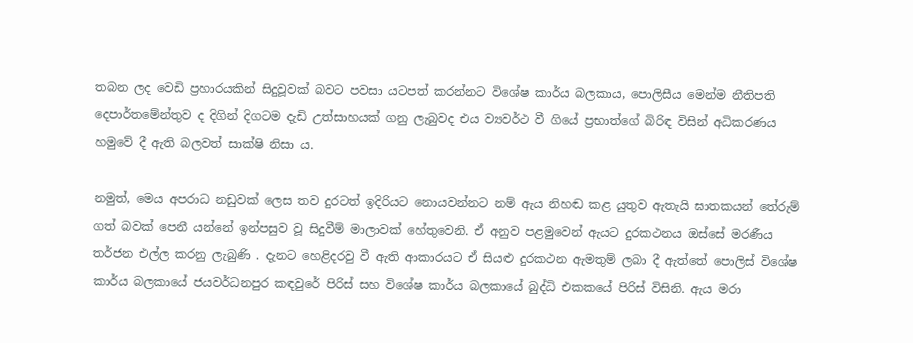තබන ලද වෙඩි ප්‍රහාරයකින් සිදුවූවක් බවට පවසා යටපත් කරන්නට විශේෂ කාර්ය බලකාය, පොලිසීය මෙන්ම නීතිපති දෙපාර්තමේන්තුව ද දිගින් දිගටම දැඩි උත්සාහයක් ගනු ලැබුවද එය ව්‍යවර්ථ වී ගියේ ප්‍රභාත්ගේ බිරිඳ විසින් අධිකරණය හමුවේ දී ඇති බලවත් සාක්ෂි නිසා ය.

නමුත්, මෙය අපරාධ නඩුවක් ලෙස තව දුරටත් ඉදිරියට නොයවන්නට නම් ඇය නිහඬ කළ යුතුව ඇතැයි ඝාතකයන් තේරුම් ගත් බවක් පෙනී යන්නේ ඉන්පසුව වූ සිදුවීම් මාලාවක් හේතුවෙනි. ඒ අනුව පළමුවෙන් ඇයට දුරකථනය ඔස්සේ මරණීය තර්ජන එල්ල කරනු ලැබුණි . දැනට හෙළිදරවු වී ඇති ආකාරයට ඒ සියළු දුරකථන ඇමතුම් ලබා දී ඇත්තේ පොලිස් විශේෂ කාර්ය බලකායේ ජයවර්ධනපුර කඳවුරේ පිරිස් සහ විශේෂ කාර්ය බලකායේ බුද්ධි එකකයේ පිරිස් විසිනි. ඇය මරා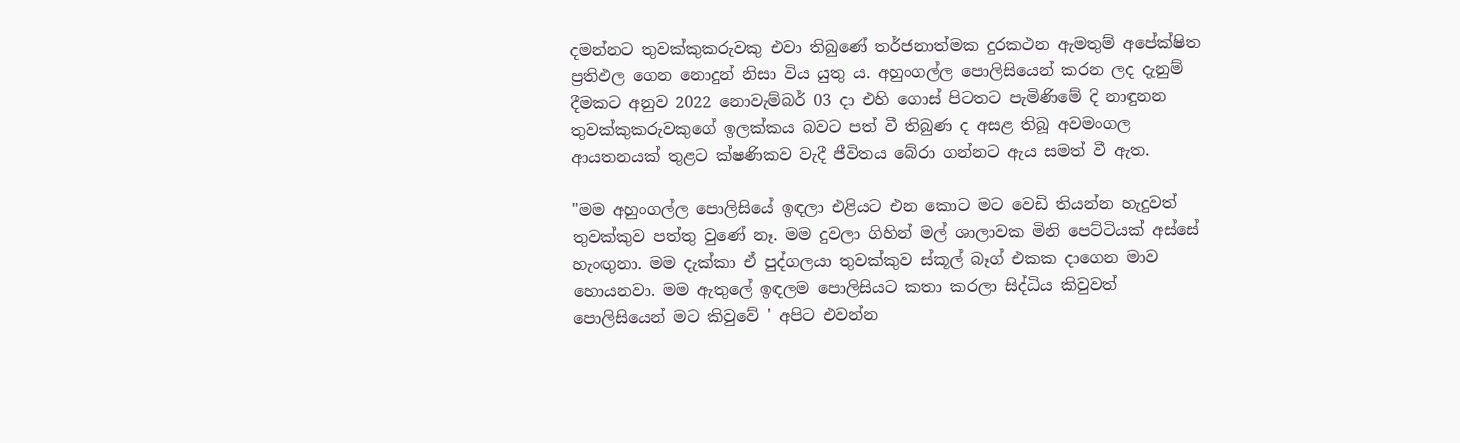දමන්නට තුවක්කුකරුවකු එවා තිබුණේ තර්ජනාත්මක දුරකථන ඇමතුම් අපේක්ෂිත ප්‍රතිඵල ගෙන නොදුන් නිසා විය යුතු ය. අහුංගල්ල පොලිසියෙන් කරන ලද දැනුම් දීමකට අනුව 2022 නොවැම්බර් 03 දා එහි ගොස් පිටතට පැමිණිමේ දි නාඳුනන තුවක්කුකරුවකුගේ ඉලක්කය බවට පත් වී තිබුණ ද අසළ තිබූ අවමංගල ආයතනයක් තුළට ක්ෂණිකව වැදී ජීවිතය බේරා ගන්නට ඇය සමත් වී ඇත.

"මම අහුංගල්ල පොලිසියේ ඉඳලා එළියට එන කොට මට වෙඩි තියන්න හැදුවත් තුවක්කුව පත්තු වුණේ නෑ. මම දුවලා ගිහින් මල් ශාලාවක මිනි පෙට්ටියක් අස්සේ හැංඟුනා. මම දැක්කා ඒ පුද්ගලයා තුවක්කුව ස්කූල් බෑග් එකක දාගෙන මාව හොයනවා. මම ඇතුලේ ඉඳලම පොලිසියට කතා කරලා සිද්ධිය කිවුවත් පොලිසියෙන් මට කිවුවේ ' අපිට එවන්න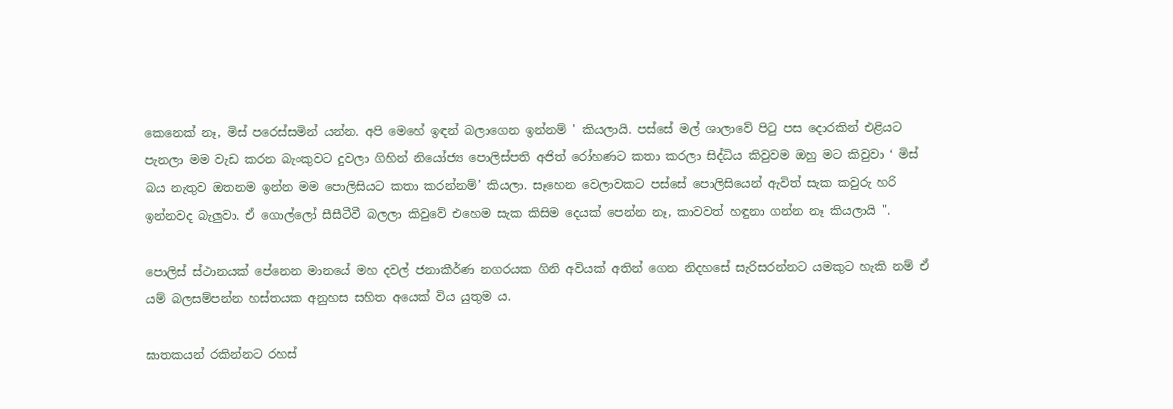කෙනෙක් නෑ, මිස් පරෙස්සමින් යන්න. අපි මෙහේ ඉඳන් බලාගෙන ඉන්නම් ' කියලායි. පස්සේ මල් ශාලාවේ පිටු පස දොරකින් එළියට පැනලා මම වැඩ කරන බැංකුවට දුවලා ගිහින් නියෝජ්‍ය පොලිස්පති අජිත් රෝහණට කතා කරලා සිද්ධිය කිවුවම ඔහු මට කිවුවා ‘ මිස් බය නැතුව ඔතනම ඉන්න මම පොලිසියට කතා කරන්නම්’ කියලා. සෑහෙන වෙලාවකට පස්සේ පොලිසියෙන් ඇවිත් සැක කවුරු හරි ඉන්නවද බැලුවා. ඒ ගොල්ලෝ සීසීටීවී බලලා කිවුවේ එහෙම සැක කිසිම දෙයක් පෙන්න නෑ, කාවවත් හඳුනා ගන්න නෑ කියලායි ".

පොලිස් ස්ථානයක් පේනෙන මානයේ මහ දවල් ජනාකීර්ණ නගරයක ගිනි අවියක් අතින් ගෙන නිදහසේ සැරිසරන්නට යමකුට හැකි නම් ඒ යම් බලසම්පන්න හස්තයක අනුහස සහිත අයෙක් විය යුතුම ය.

ඝාතකයන් රකින්නට රහස්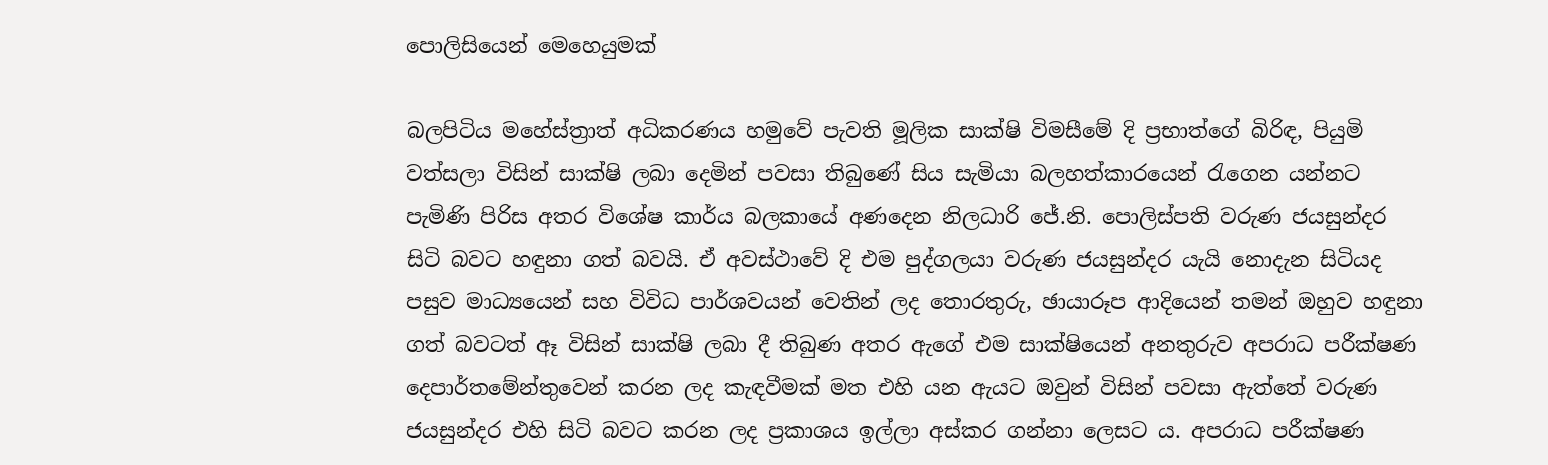පොලිසියෙන් මෙහෙයුමක්

බලපිටිය මහේස්ත්‍රාත් අධිකරණය හමුවේ පැවති මූලික සාක්ෂි විමසීමේ දි ප්‍රභාත්ගේ බිරිඳ, පියුමි වත්සලා විසින් සාක්ෂි ලබා දෙමින් පවසා තිබුණේ සිය සැමියා බලහත්කාරයෙන් රැගෙන යන්නට පැමිණි පිරිස අතර විශේෂ කාර්ය බලකායේ අණදෙන නිලධාරි ජේ.නි. පොලිස්පති වරුණ ජයසුන්දර සිටි බවට හඳුනා ගත් බවයි. ඒ අවස්ථාවේ දි එම පුද්ගලයා වරුණ ජයසුන්දර යැයි නොදැන සිටියද පසුව මාධ්‍යයෙන් සහ විවිධ පාර්ශවයන් වෙතින් ලද තොරතුරු, ඡායාරූප ආදියෙන් තමන් ඔහුව හඳුනා ගත් බවටත් ඈ විසින් සාක්ෂි ලබා දී තිබුණ අතර ඇගේ එම සාක්ෂියෙන් අනතුරුව අපරාධ පරීක්ෂණ දෙපාර්තමේන්තුවෙන් කරන ලද කැඳවීමක් මත එහි යන ඇයට ඔවුන් විසින් පවසා ඇත්තේ වරුණ ජයසුන්දර එහි සිටි බවට කරන ලද ප්‍රකාශය ඉල්ලා අස්කර ගන්නා ලෙසට ය. අපරාධ පරීක්ෂණ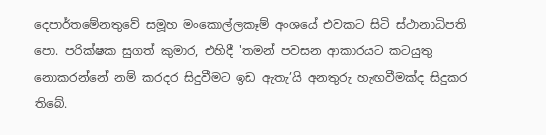දෙපාර්තමේනතුවේ සමූහ මංකොල්ලකෑම් අංශයේ එවකට සිටි ස්ථානාධිපති පො. පරික්ෂක සුගත් කුමාර, එහිදී 'තමන් පවසන ආකාරයට කටයුතු නොකරන්නේ නම් කරදර සිදුවීමට ඉඩ ඇතැ’යි අනතුරු හැඟවීමක්ද සිදුකර තිබේ.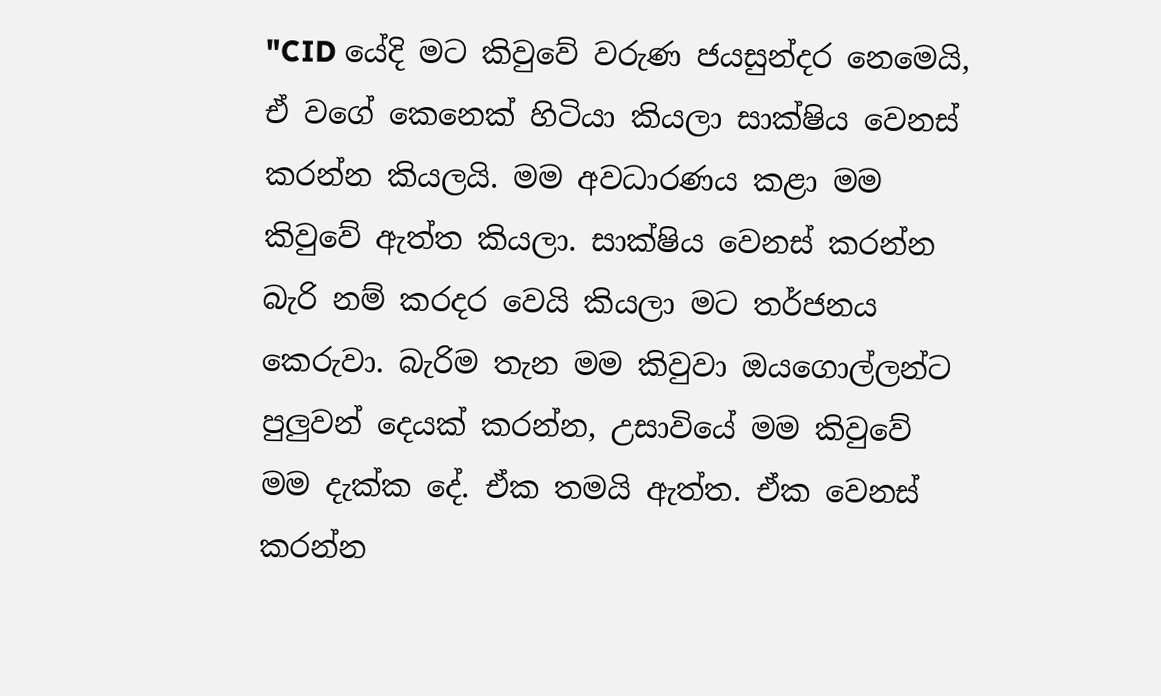"CID යේදි මට කිවුවේ වරුණ ජයසුන්දර නෙමෙයි, ඒ වගේ කෙනෙක් හිටියා කියලා සාක්ෂිය වෙනස් කරන්න කියලයි. මම අවධාරණය කළා මම කිවුවේ ඇත්ත කියලා. සාක්ෂිය වෙනස් කරන්න බැරි නම් කරදර වෙයි කියලා මට තර්ජනය කෙරුවා. බැරිම තැන මම කිවුවා ඔයගොල්ලන්ට පුලුවන් දෙයක් කරන්න, උසාවියේ මම කිවුවේ මම දැක්ක දේ. ඒක තමයි ඇත්ත. ඒක වෙනස් කරන්න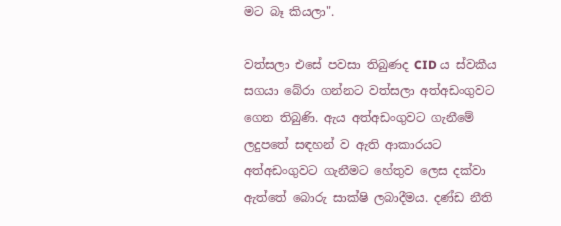මට බෑ කියලා".

වත්සලා එසේ පවසා තිබුණද CID ය ස්වකීය සගයා බේරා ගන්නට වත්සලා අත්අඩංගුවට ගෙන තිබුණි. ඇය අත්අඩංගුවට ගැනීමේ ලදුපතේ සඳහන් ව ඇති ආකාරයට අත්අඩංගුවට ගැනීමට හේතුව ලෙස දක්වා ඇත්තේ බොරු සාක්ෂි ලබාදීමය. දණ්ඩ නීති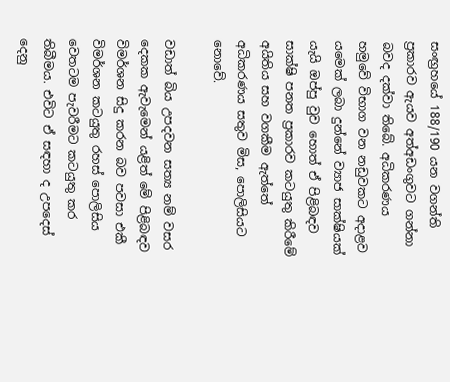සංඟ්‍රහයේ 188/190 යන වගන්ති ප්‍රකාරව ඇයව අත්අඩංගුවට ගන්නා බවද දක්වා තිබේ. අධිකරණය හමුවේ විභාග වන නඩුවකට අදාළව යමෙක් ලබා දුන්නේ ව්‍යාජ සාක්ෂියක් යැයි ඔප්පු වුව හොත් ඒ පිළිබඳව සාක්ෂි පනත ප්‍රකාරව කටයුතු කිරීමේ අයිතිය සහ වගකීම ඇත්තේ අධිකරණය සතුව මිස, පොලිසියට නොවේ.

වඩාත් බිය උපදවන සත්‍ය නම් වසර දෙකක ඇවැමෙන් යළිත් මේ පිළිබඳව විමර්ශන සිදු කරන බව පවසා එකී විමර්ශන කටයුතු රහස් පොලිසිය වෙතටම පැවරීමට කටයුතු කර තිබීමය. එවිට ඒ සඳහා ද උපදෙස් දෙනු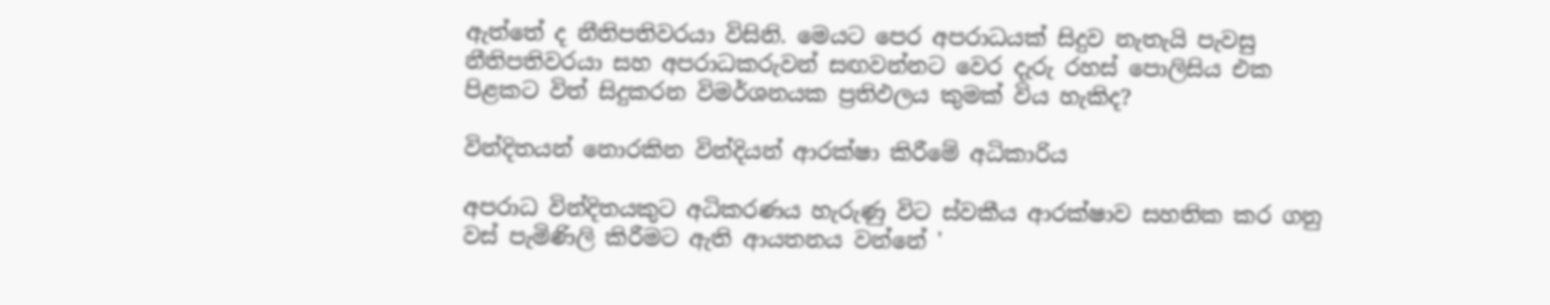ඇත්තේ ද නීතිපතිවරයා විසිනි. මෙයට පෙර අපරාධයක් සිදුව නැතැයි පැවසු නීතිපතිවරයා සහ අපරාධකරුවන් සඟවන්නට වෙර දැරු රහස් පොලිසිය එක පිළකට විත් සිදුකරන විමර්ශනයක ප්‍රතිඵලය කුමක් විය හැකිද?

වින්දිතයන් නොරකින වින්දියන් ආරක්ෂා කිරීමේ අධිකාරිය

අපරාධ වින්දිතයකුට අධිකරණය හැරුණු විට ස්වකීය ආරක්ෂාව සහතික කර ගනු වස් පැමිණිලි කිරීමට ඇති ආයතනය වන්නේ '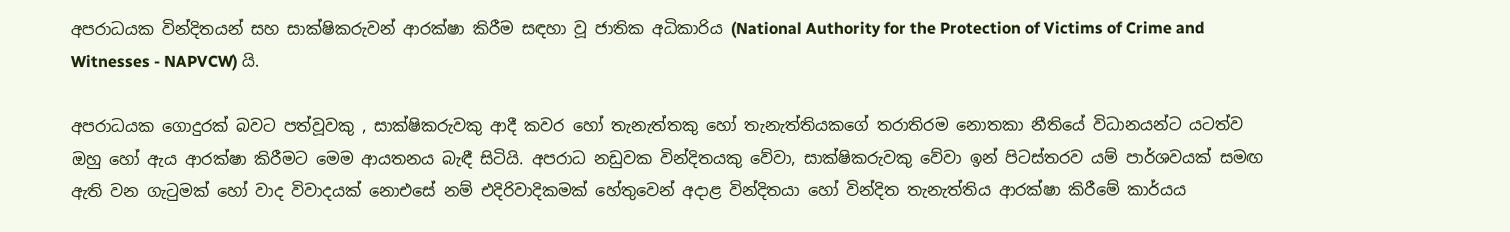අපරාධයක වින්දිතයන් සහ සාක්ෂිකරුවන් ආරක්ෂා කිරීම සඳහා වූ ජාතික අධිකාරිය (National Authority for the Protection of Victims of Crime and Witnesses - NAPVCW) යි.

අපරාධයක ගොදුරක් බවට පත්වූවකු , සාක්ෂිකරුවකු ආදී කවර හෝ තැනැත්තකු හෝ තැනැත්තියකගේ තරාතිරම නොතකා නීතියේ විධානයන්ට යටත්ව ඔහු හෝ ඇය ආරක්ෂා කිරීමට මෙම ආයතනය බැඳී සිටියි. අපරාධ නඩුවක වින්දිතයකු වේවා, සාක්ෂිකරුවකු වේවා ඉන් පිටස්තරව යම් පාර්ශවයක් සමඟ ඇති වන ගැටුමක් හෝ වාද විවාදයක් නොඑසේ නම් එදිරිවාදිකමක් හේතුවෙන් අදාළ වින්දිතයා හෝ වින්දිත තැනැත්තිය ආරක්ෂා කිරීමේ කාර්යය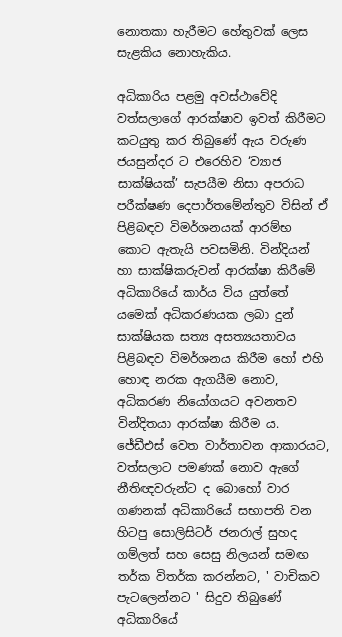නොතකා හැරීමට හේතුවක් ලෙස සැළකිය නොහැකිය.

අධිකාරිය පළමු අවස්ථාවේදි වත්සලාගේ ආරක්ෂාව ඉවත් කිරීමට කටයුතු කර තිබුණේ ඇය වරුණ ජයසුන්දර ට එරෙහිව ‘ව්‍යාජ සාක්ෂියක්’ සැපයීම නිසා අපරාධ පරීක්ෂණ දෙපාර්තමේන්තුව විසින් ඒ පිළිබඳව විමර්ශනයක් ආරම්භ කොට ඇතැයි පවසමිනි. වින්දියන් හා සාක්ෂිකරුවන් ආරක්ෂා කිරීමේ අධිකාරියේ කාර්ය විය යුත්තේ යමෙක් අධිකරණයක ලබා දුන් සාක්ෂියක සත්‍ය අසත්‍යයතාවය පිළිබඳව විමර්ශනය කිරීම හෝ එහි හොඳ නරක ඇගයීම නොව, අධිකරණ නියෝගයට අවනතව වින්දිතයා ආරක්ෂා කිරීම ය. ජේඩීඑස් වෙත වාර්තාවන ආකාරයට, වත්සලාට පමණක් නොව ඇගේ නීතිඥවරුන්ට ද බොහෝ වාර ගණනක් අධිකාරියේ සභාපති වන හිටපු සොලිසිටර් ජනරාල් සුහද ගම්ලත් සහ සෙසු නිලයන් සමඟ තර්ක විතර්ක කරන්නට, ' වාචිකව පැටලෙන්නට ' සිදුව තිබුණේ අධිකාරියේ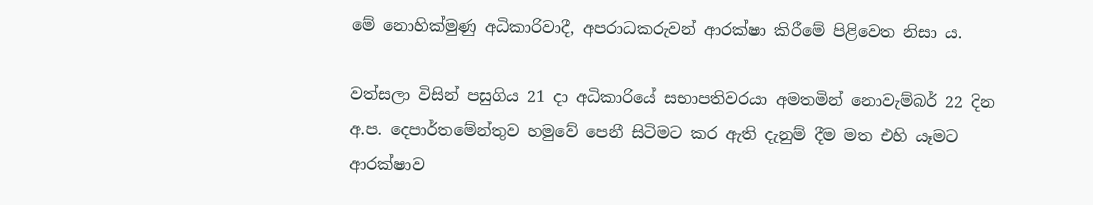මේ නොහික්මුණු අධිකාරිවාදී, අපරාධකරුවන් ආරක්ෂා කිරීමේ පිළිවෙත නිසා ය.

වත්සලා විසින් පසුගිය 21 දා අධිකාරියේ සභාපතිවරයා අමතමින් නොවැම්බර් 22 දින අ.ප. දෙපාර්තමේන්තුව හමුවේ පෙනී සිටිමට කර ඇති දැනුම් දීම මත එහි යෑමට ආරක්ෂාව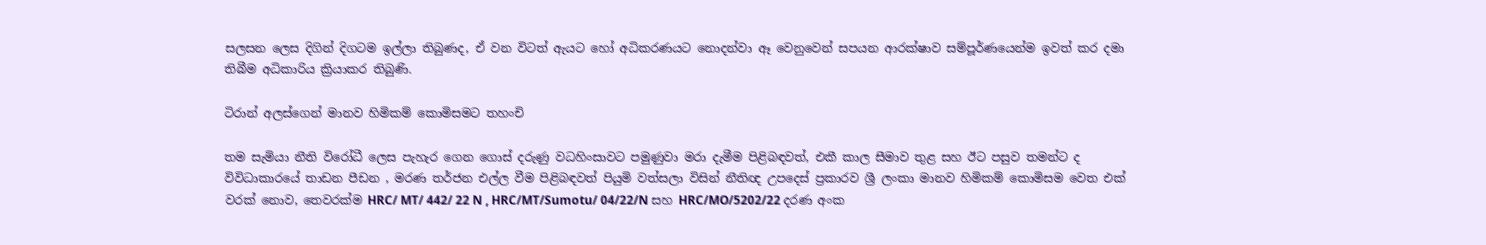සලසන ලෙස දිගින් දිගටම ඉල්ලා තිබුණද, ඒ වන විටත් ඇයට හෝ අධිකරණයට නොදන්වා ඈ වෙනුවෙන් සපයන ආරක්ෂාව සම්පූර්ණයෙන්ම ඉවත් කර දමා තිබීම අධිකාරිය ක්‍රියාකර තිබුණි.

ටිරාන් අලස්ගෙන් මානව හිමිකම් කොමිසමට තහංචි

තම සැමියා නීති විරෝධී ලෙස පැහැර ගෙන ගොස් දරුණු වධහිංසාවට පමුණුවා මරා දැමීම පිළිබඳවත්, එකී කාල සීමාව තුළ සහ ඊට පසුව තමන්ට ද විවිධාකාරයේ තාඩන පීඩන , මරණ තර්ජන එල්ල වීම පිළිබඳවත් පියුමි වත්සලා විසින් නීතිඥ උපදෙස් ප්‍රකාරව ශ්‍රී ලංකා මානව හිමිකම් කොමිසම වෙත එක් වරක් නොව, තෙවරක්ම HRC/ MT/ 442/ 22 N , HRC/MT/Sumotu/ 04/22/N සහ HRC/MO/5202/22 දරණ අංක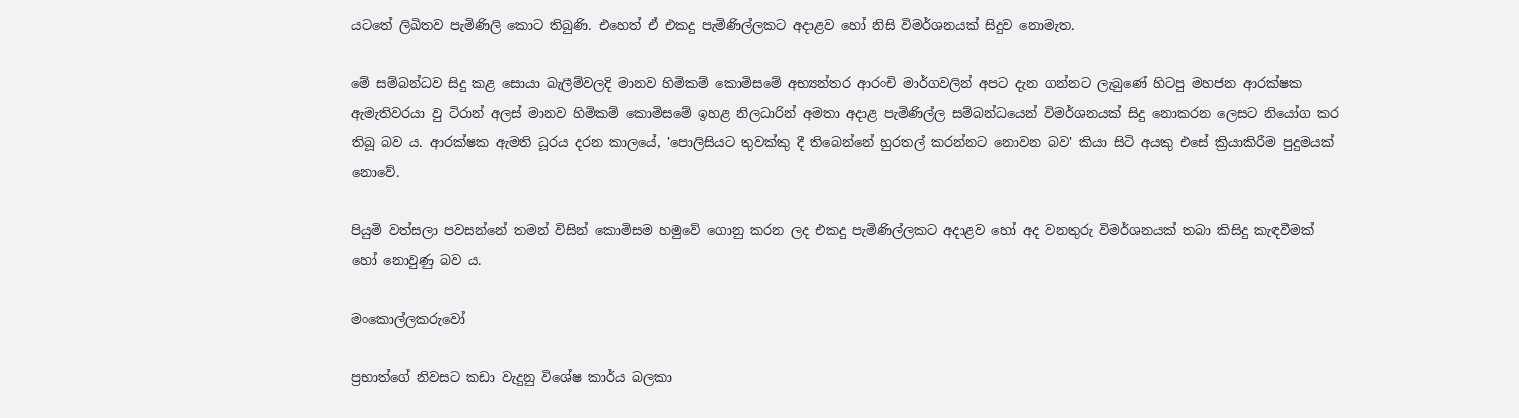යටතේ ලිඛිතව පැමිණිලි කොට තිබුණි. එහෙත් ඒ එකදු පැමිණිල්ලකට අදාළව හෝ නිසි විමර්ශනයක් සිදුව නොමැත.

මේ සම්බන්ධව සිදු කළ සොයා බැලීම්වලදි මානව හිමිකම් කොමිසමේ අභ්‍යන්තර ආරංචි මාර්ගවලින් අපට දැන ගන්නට ලැබුණේ හිටපු මහජන ආරක්ෂක ඇමැතිවරයා වු ටිරාන් අලස් මානව හිමිකම් කොමිසමේ ඉහළ නිලධාරින් අමතා අදාළ පැමිණිල්ල සම්බන්ධයෙන් විමර්ශනයක් සිදු නොකරන ලෙසට නියෝග කර තිබූ බව ය. ආරක්ෂක ඇමති ධූරය දරන කාලයේ, 'පොලිසියට තුවක්කු දී තිබෙන්නේ හුරතල් කරන්නට නොවන බව' කියා සිටි අයකු එසේ ක්‍රියාකිරීම පුදුමයක් නොවේ.

පියුමි වත්සලා පවසන්නේ තමන් විසින් කොමිසම හමුවේ ගොනු කරන ලද එකදු පැමිණිල්ලකට අදාළව හෝ අද වනතුරු විමර්ශනයක් තබා කිසිදු කැඳවීමක් හෝ නොවුණු බව ය.

මංකොල්ලකරුවෝ

ප්‍රභාත්ගේ නිවසට කඩා වැදුනු විශේෂ කාර්ය බලකා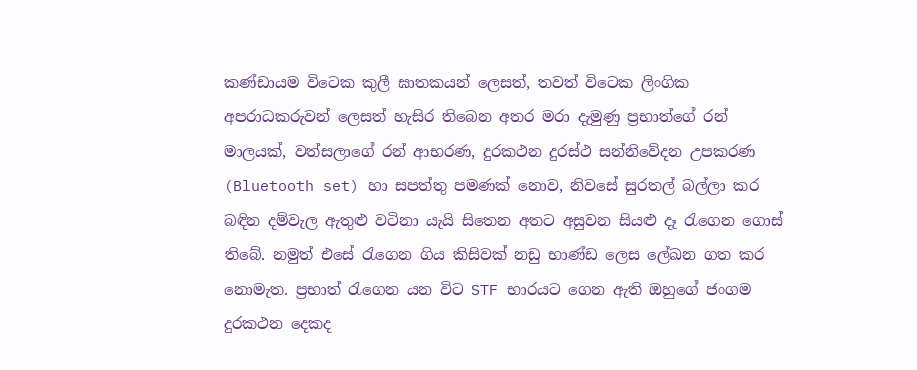කණ්ඩායම විටෙක කුලී ඝාතකයන් ලෙසත්, තවත් විටෙක ලිංගික අපරාධකරුවන් ලෙසත් හැසිර තිබෙන අතර මරා දැමුණු ප්‍රභාත්ගේ රන් මාලයක්, වත්සලාගේ රන් ආභරණ, දුරකථන දුරස්ථ සන්නිවේදන උපකරණ (Bluetooth set) හා සපත්තු පමණක් නොව, නිවසේ සුරතල් බල්ලා කර බඳින දම්වැල ඇතුළු වටිනා යැයි සිතෙන අතට අසුවන සියළු දෑ රැගෙන ගොස් තිබේ. නමුත් එසේ රැගෙන ගිය කිසිවක් නඩු භාණ්ඩ ලෙස ලේඛන ගත කර නොමැත. ප්‍රභාත් රැගෙන යන විට STF භාරයට ගෙන ඇති ඔහුගේ ජංගම දුරකථන දෙකද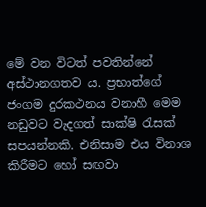මේ වන විටත් පවතින්නේ අස්ථානගතව ය. ප්‍රභාත්ගේ ජංගම දුරකථනය වනාහී මෙම නඩුවට වැදගත් සාක්ෂි රැසක් සපයන්නකි. එනිසාම එය විනාශ කිරීමට හෝ සඟවා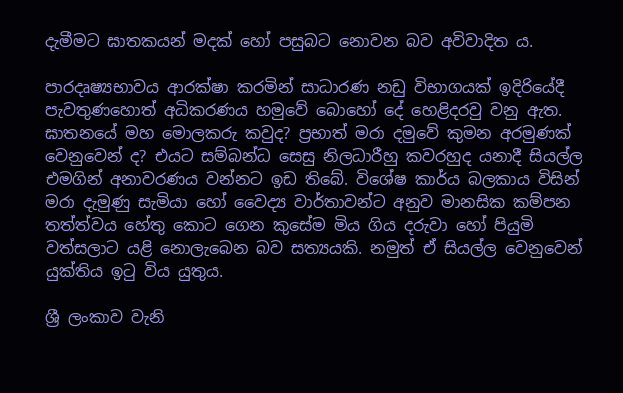දැමීමට ඝාතකයන් මදක් හෝ පසුබට නොවන බව අවිවාදිත ය.

පාරදෘෂ්‍යභාවය ආරක්ෂා කරමින් සාධාරණ නඩු විභාගයක් ඉදිරියේදී පැවතුණහොත් අධිකරණය හමුවේ බොහෝ දේ හෙළිදරවු වනු ඇත. ඝාතනයේ මහ මොලකරු කවුද? ප්‍රභාත් මරා දමුවේ කුමන අරමුණක් වෙනුවෙන් ද? එයට සම්බන්ධ සෙසු නිලධාරීහු කවරහුද යනාදී සියල්ල එමගින් අනාවරණය වන්නට ඉඩ තිබේ. විශේෂ කාර්ය බලකාය විසින් මරා දැමුණු සැමියා හෝ වෛද්‍ය වාර්තාවන්ට අනුව මානසික කම්පන තත්ත්වය හේතු කොට ගෙන කුසේම මිය ගිය දරුවා හෝ පියුමි වත්සලාට යළි නොලැබෙන බව සත්‍යයකි. නමුත් ඒ සියල්ල වෙනුවෙන් යුක්තිය ඉටු විය යුතුය.

ශ්‍රී ලංකාව වැනි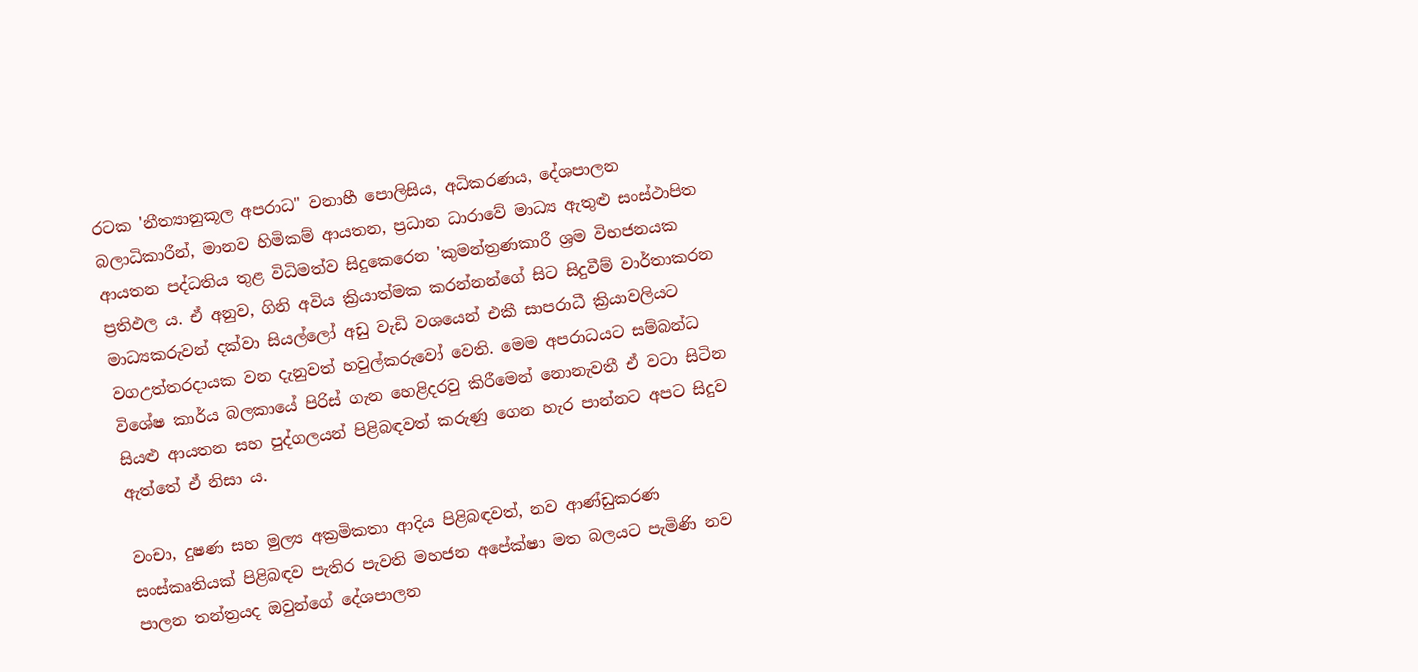රටක 'නීත්‍යානුකූල අපරාධ" වනාහී පොලිසිය, අධිකරණය, දේශපාලන බලාධිකාරීන්, මානව හිමිකම් ආයතන, ප්‍රධාන ධාරාවේ මාධ්‍ය ඇතුළු සංස්ථාපිත ආයතන පද්ධතිය තුළ විධිමත්ව සිදුකෙරෙන 'කුමන්ත්‍රණකාරී ශ්‍රම විභජනයක ප්‍රතිඵල ය. ඒ අනුව, ගිනි අවිය ක්‍රියාත්මක කරන්නන්ගේ සිට සිදුවීම් වාර්තාකරන මාධ්‍යකරුවන් දක්වා සියල්ලෝ අඩු වැඩි වශයෙන් එකී සාපරාධී ක්‍රියාවලියට වගඋත්තරදායක වන දැනුවත් හවුල්කරුවෝ වෙති. මෙම අපරාධයට සම්බන්ධ විශේෂ කාර්ය බලකායේ පිරිස් ගැන හෙළිදරවු කිරීමෙන් නොනැවතී ඒ වටා සිටින සියළු ආයතන සහ පුද්ගලයන් පිළිබඳවත් කරුණු ගෙන හැර පාන්නට අපට සිදුව ඇත්තේ ඒ නිසා ය.

වංචා, දුෂණ සහ මුල්‍ය අක්‍රමිකතා ආදිය පිළිබඳවත්, නව ආණ්ඩුකරණ සංස්කෘතියක් පිළිබඳව පැතිර පැවති මහජන අපේක්ෂා මත බලයට පැමිණි නව පාලන තන්ත්‍රයද ඔවුන්ගේ දේශපාලන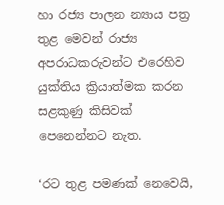හා රජ්‍ය පාලන න්‍යාය පත්‍ර තුළ මෙවන් රාජ්‍ය අපරාධකරුවන්ට එරෙහිව යුක්තිය ක්‍රියාත්මක කරන සළකුණු කිසිවක් පෙනෙන්නට නැත.

‘රට තුළ පමණක් නෙවෙයි,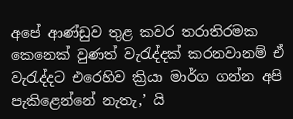අපේ ආණ්ඩුව තුළ කවර තරාතිරමක කෙනෙක් වුණත් වැරැද්දක් කරනවානම් ඒ වැරැද්දට එරෙහිව ක්‍රියා මාර්ග ගන්න අපි පැකිළෙන්නේ නැතැ,’ යි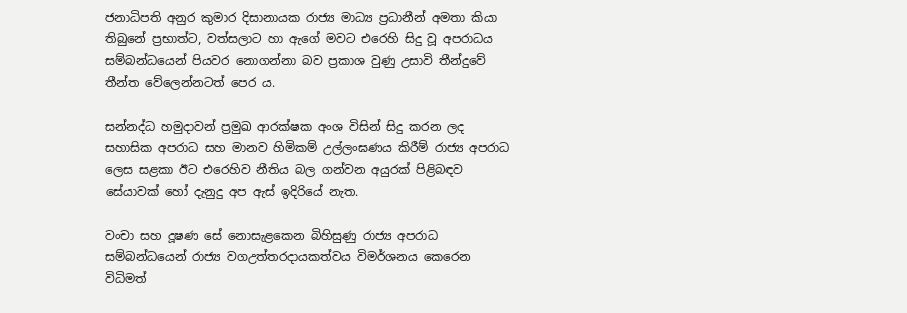ජනාධිපති අනුර කුමාර දිසානායක රාජ්‍ය මාධ්‍ය ප්‍රධානීන් අමතා කියා තිබුනේ ප්‍රභාත්ට, වත්සලාට හා ඇගේ මවට එරෙහි සිදු වූ අපරාධය සම්බන්ධයෙන් පියවර නොගන්නා බව ප්‍රකාශ වුණු උසාවි තීන්දුවේ තීන්ත වේලෙන්නටත් පෙර ය.

සන්නද්ධ හමුදාවන් ප්‍රමුඛ ආරක්ෂක අංශ විසින් සිදු කරන ලද සහාසික අපරාධ සහ මානව හිමිකම් උල්ලංඝණය කිරීම් රාජ්‍ය අපරාධ ලෙස සළකා ඊට එරෙහිව නීතිය බල ගන්වන අයුරක් පිළිබඳව සේයාවක් හෝ දැනුදු අප ඇස් ඉදිරියේ නැත.

වංචා සහ දූෂණ සේ නොසැළකෙන බිහිසුණු රාජ්‍ය අපරාධ සම්බන්ධයෙන් රාජ්‍ය වගඋත්තරදායකත්වය විමර්ශනය කෙරෙන විධිමත්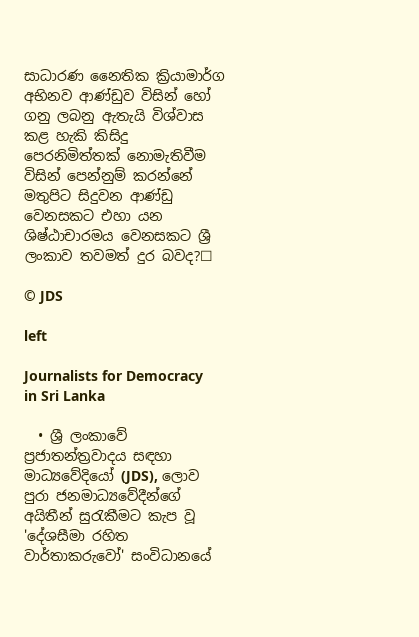සාධාරණ නෛතික ක්‍රියාමාර්ග අභිනව ආණ්ඩුව විසින් හෝ ගනු ලබනු ඇතැයි විශ්වාස කළ හැකි කිසිදු පෙරනිමිත්තක් නොමැතිවීම විසින් පෙන්නුම් කරන්නේ මතුපිට සිදුවන ආණ්ඩු වෙනසකට එහා යන ශිෂ්ඨාචාරමය වෙනසකට ශ්‍රී ලංකාව තවමත් දුර බවද?☐

© JDS

left

Journalists for Democracy in Sri Lanka

  • ශ්‍රී ලංකාවේ ප්‍රජාතන්ත්‍රවාදය සඳහා මාධ්‍යවේදියෝ (JDS), ලොව පුරා ජනමාධ්‍යවේදීන්ගේ අයිතීන් සුරැකීමට කැප වූ 'දේශසීමා රහිත වාර්තාකරුවෝ' සංවිධානයේ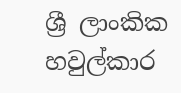ශ්‍රී ලාංකික හවුල්කාර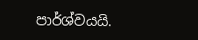පාර්ශ්වයයි.